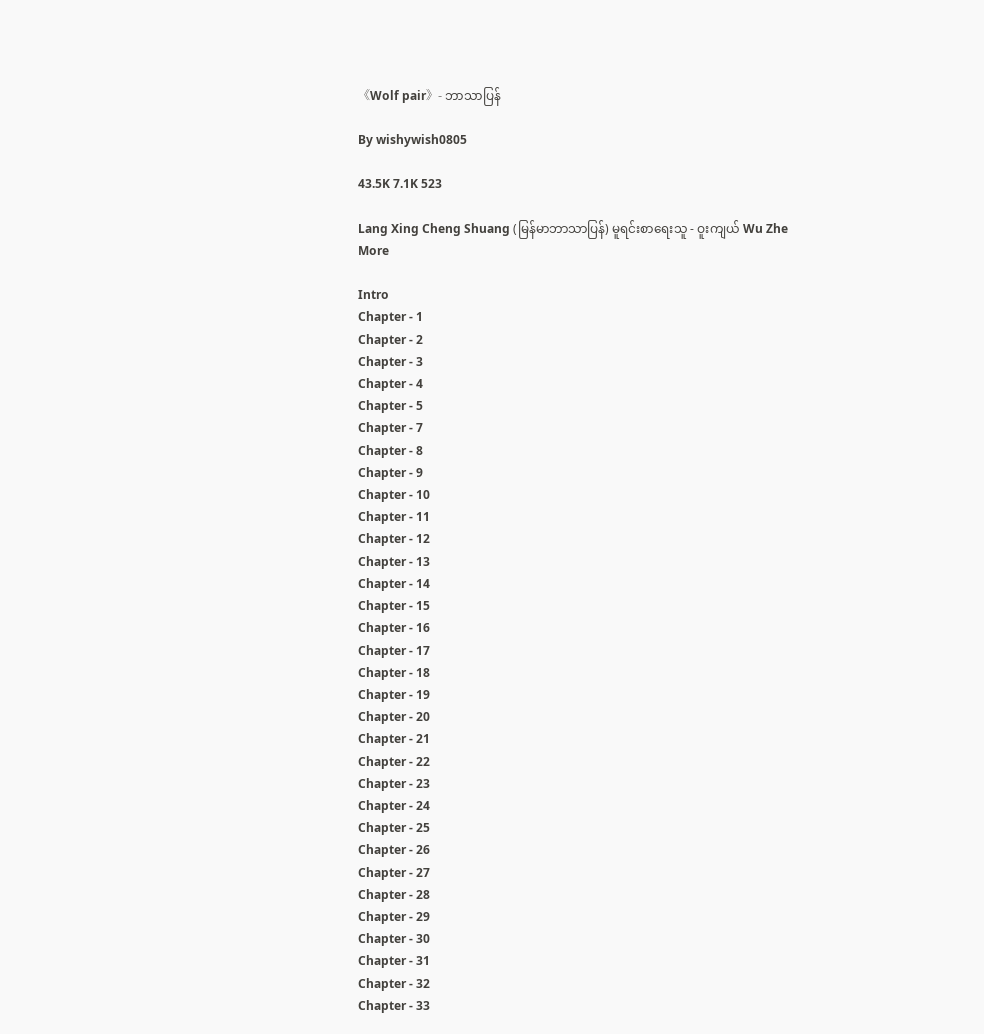《Wolf pair》- ဘာသာပြန်

By wishywish0805

43.5K 7.1K 523

Lang Xing Cheng Shuang (မြန်မာဘာသာပြန်) မူရင်းစာရေးသူ - ဝူးကျယ် Wu Zhe More

Intro
Chapter - 1
Chapter - 2
Chapter - 3
Chapter - 4
Chapter - 5
Chapter - 7
Chapter - 8
Chapter - 9
Chapter - 10
Chapter - 11
Chapter - 12
Chapter - 13
Chapter - 14
Chapter - 15
Chapter - 16
Chapter - 17
Chapter - 18
Chapter - 19
Chapter - 20
Chapter - 21
Chapter - 22
Chapter - 23
Chapter - 24
Chapter - 25
Chapter - 26
Chapter - 27
Chapter - 28
Chapter - 29
Chapter - 30
Chapter - 31
Chapter - 32
Chapter - 33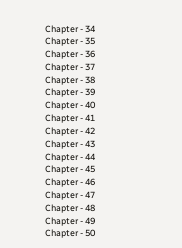Chapter - 34
Chapter - 35
Chapter - 36
Chapter - 37
Chapter - 38
Chapter - 39
Chapter - 40
Chapter - 41
Chapter - 42
Chapter - 43
Chapter - 44
Chapter - 45
Chapter - 46
Chapter - 47
Chapter - 48
Chapter - 49
Chapter - 50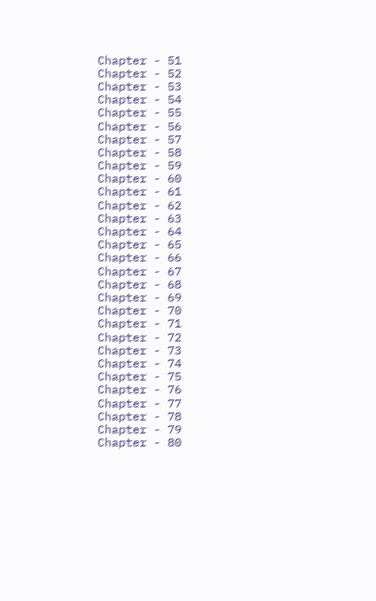Chapter - 51
Chapter - 52
Chapter - 53
Chapter - 54
Chapter - 55
Chapter - 56
Chapter - 57
Chapter - 58
Chapter - 59
Chapter - 60
Chapter - 61
Chapter - 62
Chapter - 63
Chapter - 64
Chapter - 65
Chapter - 66
Chapter - 67
Chapter - 68
Chapter - 69
Chapter - 70
Chapter - 71
Chapter - 72
Chapter - 73
Chapter - 74
Chapter - 75
Chapter - 76
Chapter - 77
Chapter - 78
Chapter - 79
Chapter - 80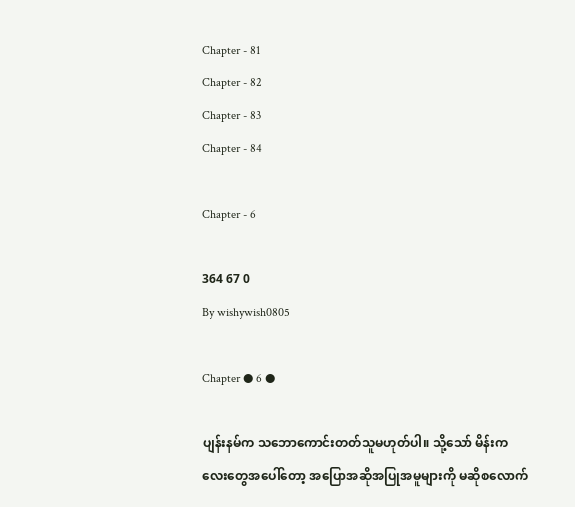Chapter - 81
Chapter - 82
Chapter - 83
Chapter - 84

Chapter - 6

364 67 0
By wishywish0805

Chapter ● 6 ●

ပျန်းနမ်က သဘောကောင်းတတ်သူမဟုတ်ပါ။ သို့သော် မိန်းကလေးတွေအပေါ်တော့ အပြောအဆိုအပြုအမူများကို မဆိုစလောက်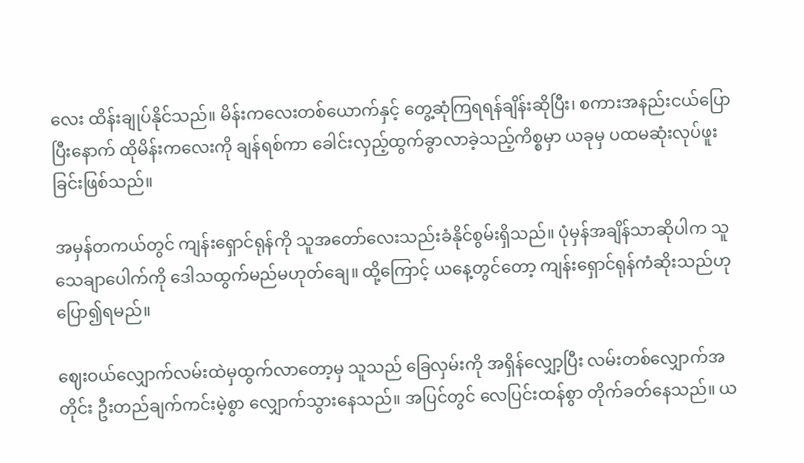လေး ထိန်းချုပ်နိုင်သည်။ မိန်းကလေးတစ်ယောက်နှင့် တွေ့ဆုံကြရရန်ချိန်းဆိုပြီး၊ စကားအနည်းငယ်ပြောပြီးနောက် ထိုမိန်းကလေးကို ချန်ရစ်ကာ ခေါင်းလှည့်ထွက်ခွာလာခဲ့သည့်ကိစ္စမှာ ယခုမှ ပထမဆုံးလုပ်ဖူးခြင်းဖြစ်သည်။

အမှန်တကယ်တွင် ကျန်းရှောင်ရုန်ကို သူအတော်လေးသည်းခံနိုင်စွမ်းရှိသည်။ ပုံမှန်အချိန်သာဆိုပါက သူသေချာပေါက်ကို ဒေါသထွက်မည်မဟုတ်ချေ။ ထို့ကြောင့် ယနေ့တွင်တော့ ကျန်းရှောင်ရုန်ကံဆိုးသည်ဟု ပြော၍ရမည်။

ဈေးဝယ်လျှောက်လမ်းထဲမှထွက်လာတော့မှ သူသည် ခြေလှမ်းကို အရှိန်လျှော့ပြီး လမ်းတစ်လျှောက်အတိုင်း ဦးတည်ချက်ကင်းမဲ့စွာ လျှောက်သွားနေသည်။ အပြင်တွင် လေပြင်းထန်စွာ တိုက်ခတ်နေသည်။ ယ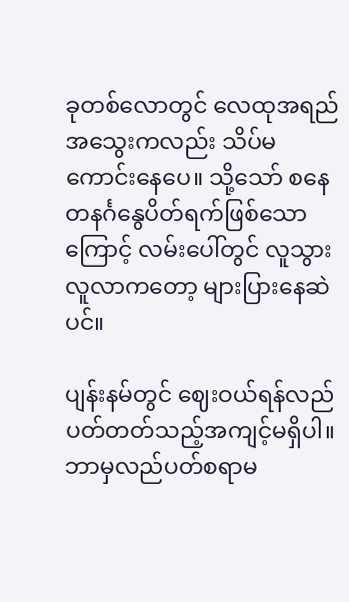ခုတစ်လောတွင် လေထုအရည်အသွေးကလည်း သိပ်မကောင်းနေပေ။ သို့သော် စနေတနင်္ဂနွေပိတ်ရက်ဖြစ်သောကြောင့် လမ်းပေါ်တွင် လူသွားလူလာကတော့ များပြားနေဆဲပင်။

ပျန်းနမ်တွင် ဈေးဝယ်ရန်လည်ပတ်တတ်သည့်အကျင့်မရှိပါ။ ဘာမှလည်ပတ်စရာမ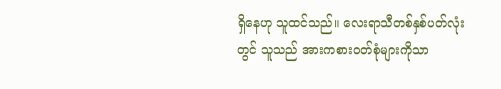ရှိနေဟု သူထင်သည်။ လေးရာသီတစ်နှစ်ပတ်လုံးတွင် သူသည် အားကစားဝတ်စုံများကိုသာ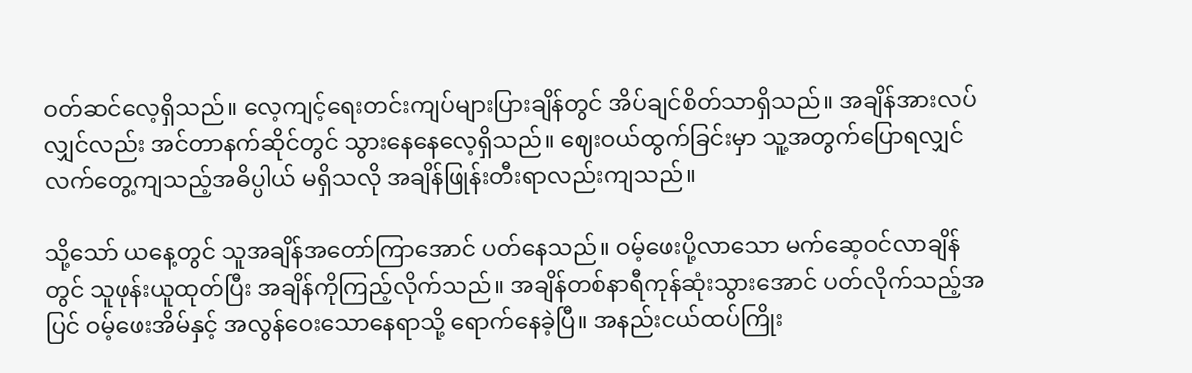ဝတ်ဆင်လေ့ရှိသည်။ လေ့ကျင့်ရေးတင်းကျပ်များပြားချိန်တွင် အိပ်ချင်စိတ်သာရှိသည်။ အချိန်အားလပ်လျှင်လည်း အင်တာနက်ဆိုင်တွင် သွားနေနေလေ့ရှိသည်။ ဈေးဝယ်ထွက်ခြင်းမှာ သူ့အတွက်ပြောရလျှင် လက်တွေ့ကျသည့်အဓိပ္ပါယ် မရှိသလို အချိန်ဖြုန်းတီးရာလည်းကျသည်။

သို့သော် ယနေ့တွင် သူအချိန်အတော်ကြာအောင် ပတ်နေသည်။ ဝမ့်ဖေးပို့လာသော မက်ဆေ့ဝင်လာချိန်တွင် သူဖုန်းယူထုတ်ပြီး အချိန်ကိုကြည့်လိုက်သည်။ အချိန်တစ်နာရီကုန်ဆုံးသွားအောင် ပတ်လိုက်သည့်အပြင် ဝမ့်ဖေးအိမ်နှင့် အလွန်ဝေးသောနေရာသို့ ရောက်နေခဲ့ပြီ။ အနည်းငယ်ထပ်ကြိုး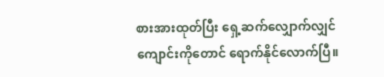စားအားထုတ်ပြီး ရှေ့ဆက်လျှောက်လျှင် ကျောင်းကိုတောင် ရောက်နိုင်လောက်ပြီ။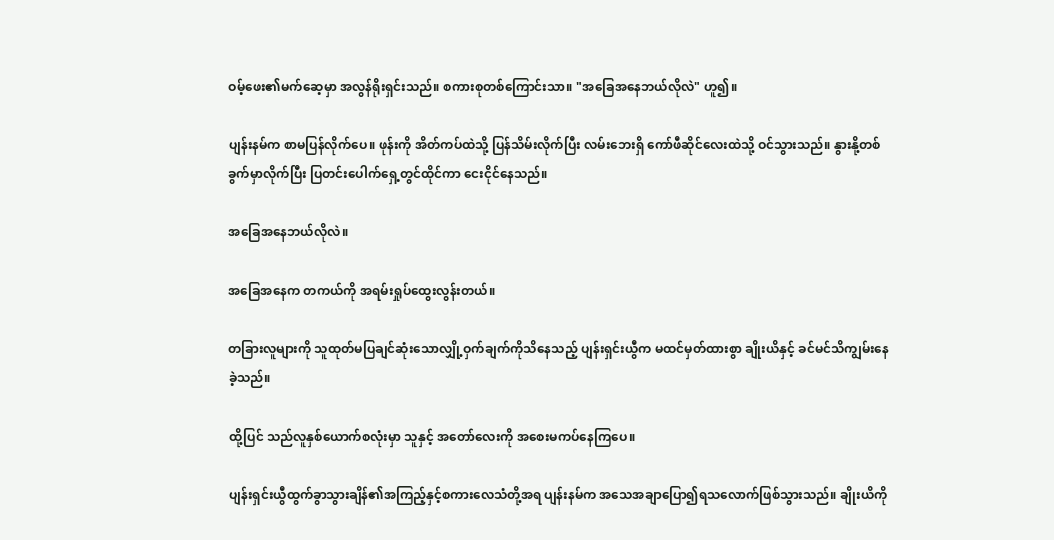ဝမ့်ဖေး၏မက်ဆေ့မှာ အလွန်ရိုးရှင်းသည်။ စကားစုတစ်ကြောင်းသာ။ "အခြေအနေဘယ်လိုလဲ" ဟူ၍။

ပျန်းနမ်က စာမပြန်လိုက်ပေ။ ဖုန်းကို အိတ်ကပ်ထဲသို့ ပြန်သိမ်းလိုက်ပြီး လမ်းဘေးရှိ ကော်ဖီဆိုင်လေးထဲသို့ ဝင်သွားသည်။ နွားနို့တစ်ခွက်မှာလိုက်ပြီး ပြတင်းပေါက်ရှေ့တွင်ထိုင်ကာ ငေးငိုင်နေသည်။

အခြေအနေဘယ်လိုလဲ။

အခြေအနေက တကယ်ကို အရမ်းရှုပ်ထွေးလွန်းတယ်။

တခြားလူများကို သူထုတ်မပြချင်ဆုံးသောလျှို့ဝှက်ချက်ကိုသိနေသည့် ပျန်းရှင်းယွီက မထင်မှတ်ထားစွာ ချိုးယိနှင့် ခင်မင်သိကျွမ်းနေခဲ့သည်။

ထို့ပြင် သည်လူနှစ်ယောက်စလုံးမှာ သူနှင့် အတော်လေးကို အစေးမကပ်နေကြပေ။

ပျန်းရှင်းယွီထွက်ခွာသွားချိန်၏အကြည့်နှင့်စကားလေသံတို့အရ ပျန်းနမ်က အသေအချာပြော၍ရသလောက်ဖြစ်သွားသည်။ ချိုးယိကို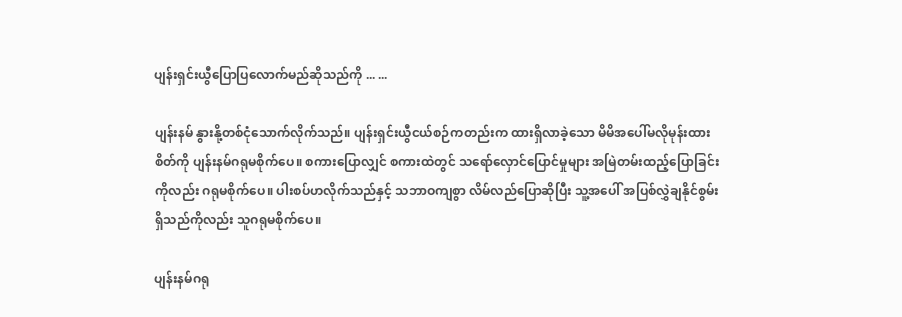ပျန်းရှင်းယွီပြောပြလောက်မည်ဆိုသည်ကို ... ...

ပျန်းနမ် နွားနို့တစ်ငုံသောက်လိုက်သည်။ ပျန်းရှင်းယွီငယ်စဉ်ကတည်းက ထားရှိလာခဲ့သော မိမိအပေါ်မလိုမုန်းထားစိတ်ကို ပျန်းနမ်ဂရုမစိုက်ပေ။ စကားပြောလျှင် စကားထဲတွင် သရော်လှောင်ပြောင်မှုများ အမြဲတမ်းထည့်ပြောခြင်းကိုလည်း ဂရုမစိုက်ပေ။ ပါးစပ်ဟလိုက်သည်နှင့် သဘာဝကျစွာ လိမ်လည်ပြောဆိုပြီး သူ့အပေါ် အပြစ်လွှဲချနိုင်စွမ်းရှိသည်ကိုလည်း သူဂရုမစိုက်ပေ။

ပျန်းနမ်ဂရု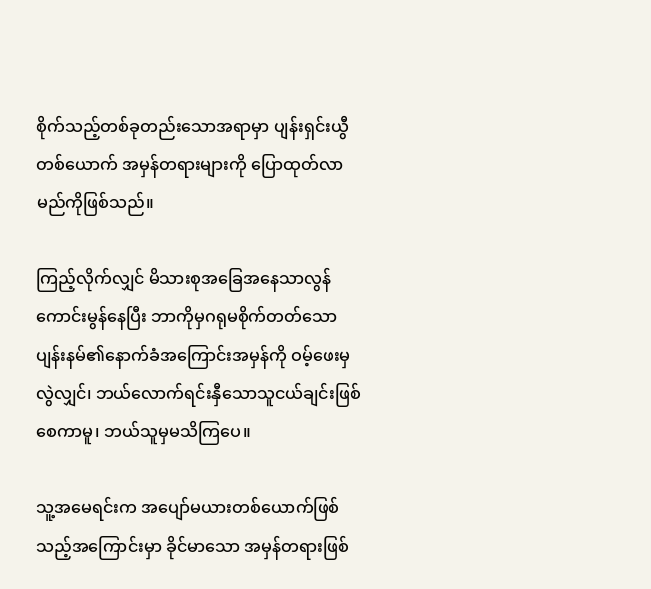စိုက်သည့်တစ်ခုတည်းသောအရာမှာ ပျန်းရှင်းယွီတစ်ယောက် အမှန်တရားများကို ပြောထုတ်လာမည်ကိုဖြစ်သည်။

ကြည့်လိုက်လျှင် မိသားစုအခြေအနေသာလွန်ကောင်းမွန်နေပြီး ဘာကိုမှဂရုမစိုက်တတ်သော ပျန်းနမ်၏နောက်ခံအကြောင်းအမှန်ကို ဝမ့်ဖေးမှလွဲလျှင်၊ ဘယ်လောက်ရင်းနှီသောသူငယ်ချင်းဖြစ်စေကာမူ၊ ဘယ်သူမှမသိကြပေ။

သူ့အမေရင်းက အပျော်မယားတစ်ယောက်ဖြစ်သည့်အကြောင်းမှာ ခိုင်မာသော အမှန်တရားဖြစ်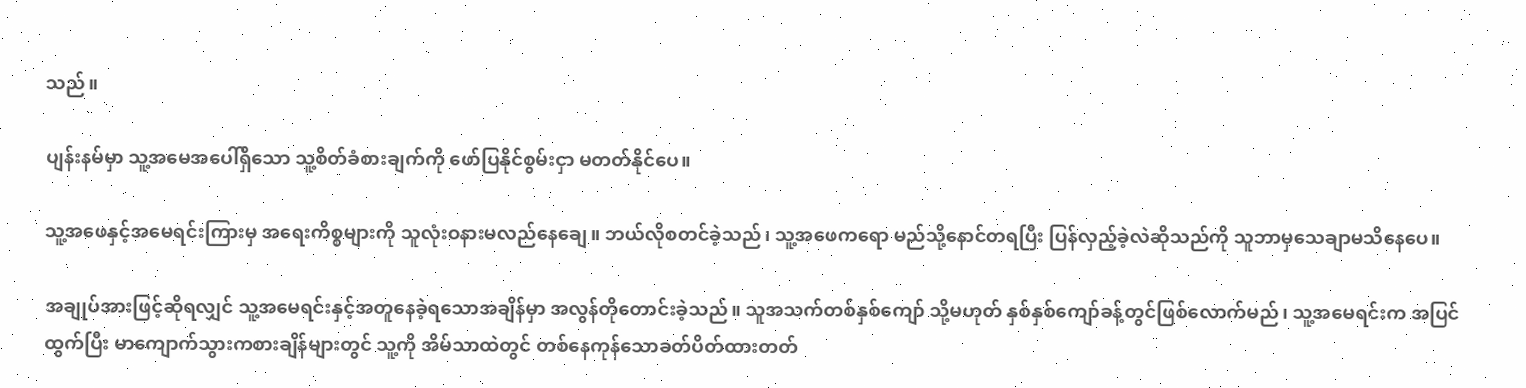သည်။

ပျန်းနမ်မှာ သူ့အမေအပေါ်ရှိသော သူ့စိတ်ခံစားချက်ကို ဖော်ပြနိုင်စွမ်းငှာ မတတ်နိုင်ပေ။

သူ့အဖေနှင့်အမေရင်းကြားမှ အရေးကိစ္စများကို သူလုံးဝနားမလည်နေချေ။ ဘယ်လိုစတင်ခဲ့သည်၊ သူ့အဖေကရော မည်သို့နောင်တရပြီး ပြန်လှည့်ခဲ့လဲဆိုသည်ကို သူဘာမှသေချာမသိနေပေ။

အချုပ်အားဖြင့်ဆိုရလျှင် သူ့အမေရင်းနှင့်အတူနေခဲ့ရသောအချိန်မှာ အလွန်တိုတောင်းခဲ့သည်။ သူအသက်တစ်နှစ်ကျော် သို့မဟုတ် နှစ်နှစ်ကျော်ခန့်တွင်ဖြစ်လောက်မည်၊ သူ့အမေရင်းက အပြင်ထွက်ပြီး မာကျောက်သွားကစားချိန်များတွင် သူ့ကို အိမ်သာထဲတွင် တစ်နေကုန်သောခတ်ပိတ်ထားတတ်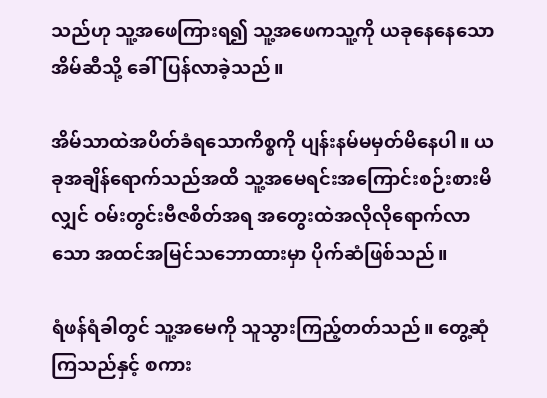သည်ဟု သူ့အဖေကြားရ၍ သူ့အဖေကသူ့ကို ယခုနေနေသောအိမ်ဆီသို့ ခေါ်ပြန်လာခဲ့သည်။

အိမ်သာထဲအပိတ်ခံရသောကိစ္စကို ပျန်းနမ်မမှတ်မိနေပါ။ ယခုအချိန်ရောက်သည်အထိ သူ့အမေရင်းအကြောင်းစဉ်းစားမိလျှင် ဝမ်းတွင်းဗီဇစိတ်အရ အတွေးထဲအလိုလိုရောက်လာသော အထင်အမြင်သဘောထားမှာ ပိုက်ဆံဖြစ်သည်။

ရံဖန်ရံခါတွင် သူ့အမေကို သူသွားကြည့်တတ်သည်။ တွေ့ဆုံကြသည်နှင့် စကား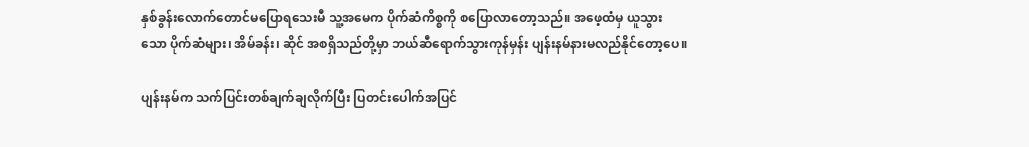နှစ်ခွန်းလောက်တောင်မပြောရသေးမီ သူ့အမေက ပိုက်ဆံကိစ္စကို စပြောလာတော့သည်။ အဖေ့ထံမှ ယူသွားသော ပိုက်ဆံများ၊ အိမ်ခန်း၊ ဆိုင် အစရှိသည်တို့မှာ ဘယ်ဆီရောက်သွားကုန်မှန်း ပျန်းနမ်နားမလည်နိုင်တော့ပေ။

ပျန်းနမ်က သက်ပြင်းတစ်ချက်ချလိုက်ပြီး ပြတင်းပေါက်အပြင်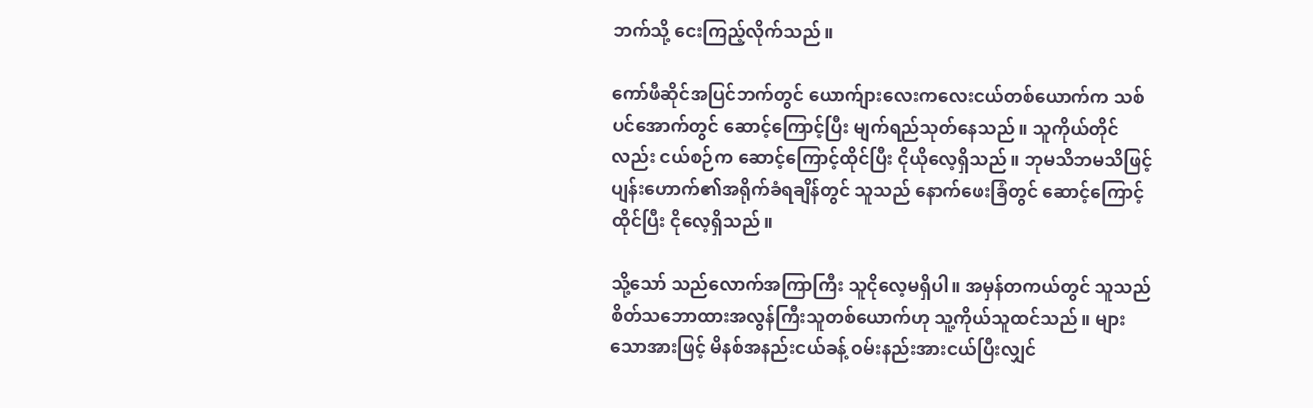ဘက်သို့ ငေးကြည့်လိုက်သည်။

ကော်ဖီဆိုင်အပြင်ဘက်တွင် ယောက်ျားလေးကလေးငယ်တစ်ယောက်က သစ်ပင်အောက်တွင် ဆောင့်ကြောင့်ပြီး မျက်ရည်သုတ်နေသည်။ သူကိုယ်တိုင်လည်း ငယ်စဉ်က ဆောင့်ကြောင့်ထိုင်ပြီး ငိုယိုလေ့ရှိသည်။ ဘုမသိဘမသိဖြင့် ပျန်းဟောက်၏အရိုက်ခံရချိန်တွင် သူသည် နောက်ဖေးခြံတွင် ဆောင့်ကြောင့်ထိုင်ပြီး ငိုလေ့ရှိသည်။

သို့သော် သည်လောက်အကြာကြီး သူငိုလေ့မရှိပါ။ အမှန်တကယ်တွင် သူသည် စိတ်သဘောထားအလွန်ကြီးသူတစ်ယောက်ဟု သူ့ကိုယ်သူထင်သည်။ များသောအားဖြင့် မိနစ်အနည်းငယ်ခန့် ဝမ်းနည်းအားငယ်ပြီးလျှင်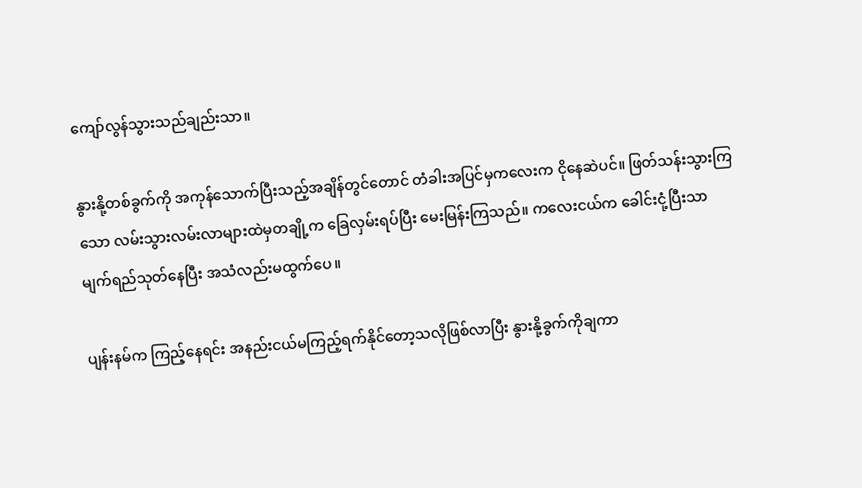ကျော်လွန်သွားသည်ချည်းသာ။

နွားနို့တစ်ခွက်ကို အကုန်သောက်ပြီးသည့်အချိန်တွင်တောင် တံခါးအပြင်မှကလေးက ငိုနေဆဲပင်။ ဖြတ်သန်းသွားကြသော လမ်းသွားလမ်းလာများထဲမှတချို့က ခြေလှမ်းရပ်ပြီး မေးမြန်းကြသည်။ ကလေးငယ်က ခေါင်းငုံ့ပြီးသာ မျက်ရည်သုတ်နေပြီး အသံလည်းမထွက်ပေ။

ပျန်းနမ်က ကြည့်နေရင်း အနည်းငယ်မကြည့်ရက်နိုင်တော့သလိုဖြစ်လာပြီး နွားနို့ခွက်ကိုချကာ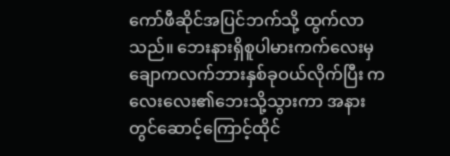ကော်ဖီဆိုင်အပြင်ဘက်သို့ ထွက်လာသည်။ ဘေးနားရှိစူပါမားကက်လေးမှ ချောကလက်ဘားနှစ်ခုဝယ်လိုက်ပြီး ကလေးလေး၏ဘေးသို့သွားကာ အနားတွင်ဆောင့်ကြောင့်ထိုင်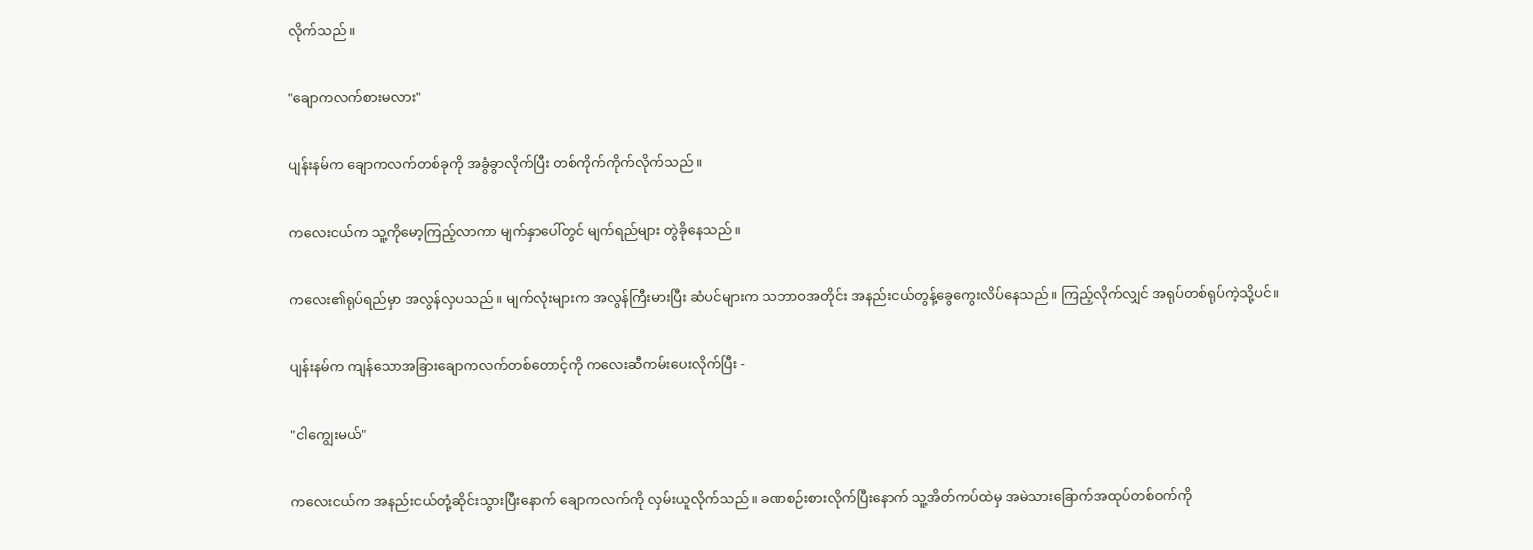လိုက်သည်။

"ချောကလက်စားမလား"

ပျန်းနမ်က ချောကလက်တစ်ခုကို အခွံခွာလိုက်ပြီး တစ်ကိုက်ကိုက်လိုက်သည်။

ကလေးငယ်က သူ့ကိုမော့ကြည့်လာကာ မျက်နှာပေါ်တွင် မျက်ရည်များ တွဲခိုနေသည်။

ကလေး၏ရုပ်ရည်မှာ အလွန်လှပသည်။ မျက်လုံးများက အလွန်ကြီးမားပြီး ဆံပင်များက သဘာဝအတိုင်း အနည်းငယ်တွန့်ခွေကွေးလိပ်နေသည်။ ကြည့်လိုက်လျှင် အရုပ်တစ်ရုပ်ကဲ့သို့ပင်။

ပျန်းနမ်က ကျန်သောအခြားချောကလက်တစ်တောင့်ကို ကလေးဆီကမ်းပေးလိုက်ပြီး -

"ငါကျွေးမယ်"

ကလေးငယ်က အနည်းငယ်တုံ့ဆိုင်းသွားပြီးနောက် ချောကလက်ကို လှမ်းယူလိုက်သည်။ ခဏစဉ်းစားလိုက်ပြီးနောက် သူ့အိတ်ကပ်ထဲမှ အမဲသားခြောက်အထုပ်တစ်ဝက်ကို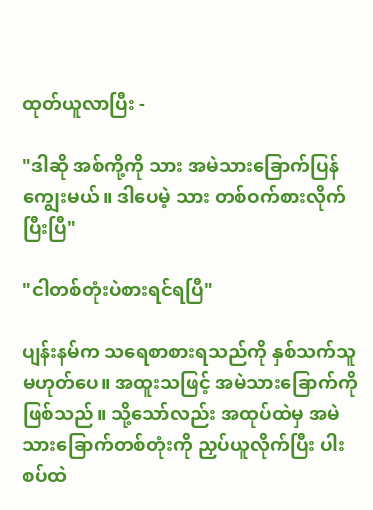ထုတ်ယူလာပြီး -

"ဒါဆို အစ်ကို့ကို သား အမဲသားခြောက်ပြန်ကျွေးမယ်။ ဒါပေမဲ့ သား တစ်ဝက်စားလိုက်ပြီးပြီ"

"ငါတစ်တုံးပဲစားရင်ရပြီ"

ပျန်းနမ်က သရေစာစားရသည်ကို နှစ်သက်သူမဟုတ်ပေ။ အထူးသဖြင့် အမဲသားခြောက်ကိုဖြစ်သည်။ သို့သော်လည်း အထုပ်ထဲမှ အမဲသားခြောက်တစ်တုံးကို ညှပ်ယူလိုက်ပြီး ပါးစပ်ထဲ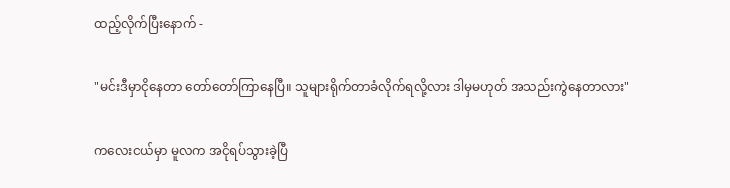ထည့်လိုက်ပြီးနောက် -

"မင်းဒီမှာငိုနေတာ တော်တော်ကြာနေပြီ။ သူများရိုက်တာခံလိုက်ရလို့လား ဒါမှမဟုတ် အသည်းကွဲနေတာလား"

ကလေးငယ်မှာ မူလက အငိုရပ်သွားခဲ့ပြီ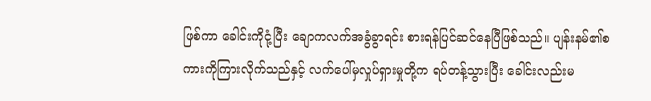ဖြစ်ကာ ခေါင်းကိုငုံ့ပြီး ချောကလက်အခွံခွာရင်း စားရန်ပြင်ဆင်နေပြီဖြစ်သည်။ ပျန်းနမ်၏စကားကိုကြားလိုက်သည်နှင့် လက်ပေါ်မှလှုပ်ရှားမှုတို့က ရပ်တန့်သွားပြီး ခေါင်းလည်းမ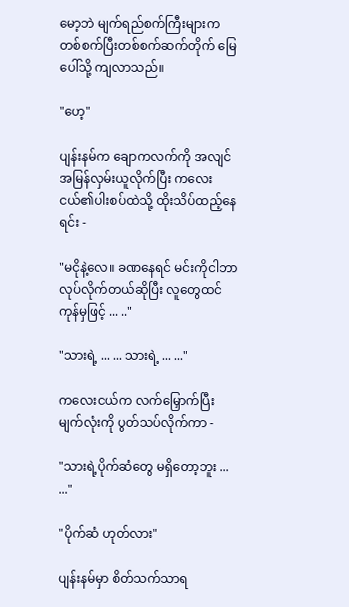မော့ဘဲ မျက်ရည်စက်ကြီးများက တစ်စက်ပြီးတစ်စက်ဆက်တိုက် မြေပေါ်သို့ ကျလာသည်။

"ဟေ့"

ပျန်းနမ်က ချောကလက်ကို အလျင်အမြန်လှမ်းယူလိုက်ပြီး ကလေးငယ်၏ပါးစပ်ထဲသို့ ထိုးသိပ်ထည့်နေရင်း -

"မငိုနဲ့လေ။ ခဏနေရင် မင်းကိုငါဘာလုပ်လိုက်တယ်ဆိုပြီး လူတွေထင်ကုန်မှဖြင့် ... .."

"သားရဲ့ ... ... သားရဲ့ ... ..."

ကလေးငယ်က လက်မြှောက်ပြီး မျက်လုံးကို ပွတ်သပ်လိုက်ကာ -

"သားရဲ့ပိုက်ဆံတွေ မရှိတော့ဘူး ... ..."

"ပိုက်ဆံ ဟုတ်လား"

ပျန်းနမ်မှာ စိတ်သက်သာရ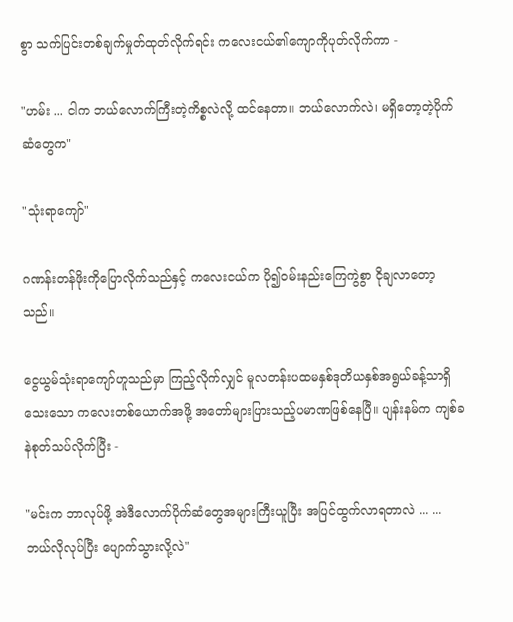စွာ သက်ပြင်းတစ်ချက်မှုတ်ထုတ်လိုက်ရင်း ကလေးငယ်၏ကျောကိုပုတ်လိုက်ကာ -

"ဟမ်း ... ငါက ဘယ်လောက်ကြီးတဲ့ကိစ္စလဲလို့ ထင်နေတာ။ ဘယ်လောက်လဲ၊ မရှိတော့တဲ့ပိုက်ဆံတွေက"

"သုံးရာကျော်"

ဂဏန်းတန်ဖိုးကိုပြောလိုက်သည်နှင့် ကလေးငယ်က ပို၍ဝမ်းနည်းကြေကွဲစွာ ငိုချလာတော့သည်။

ငွေယွမ်သုံးရာကျော်ဟူသည်မှာ ကြည့်လိုက်လျှင် မူလတန်းပထမနှစ်ဒုတိယနှစ်အရွယ်ခန့်သာရှိသေးသော ကလေးတစ်ယောက်အဖို့ အတော်များပြားသည့်ပမာဏဖြစ်နေပြီ။ ပျန်းနမ်က ကျစ်ခနဲစုတ်သပ်လိုက်ပြီး -

"မင်းက ဘာလုပ်ဖို့ အဲဒီလောက်ပိုက်ဆံတွေအများကြီးယူပြီး အပြင်ထွက်လာရတာလဲ ... ... ဘယ်လိုလုပ်ပြီး ပျောက်သွားလို့လဲ"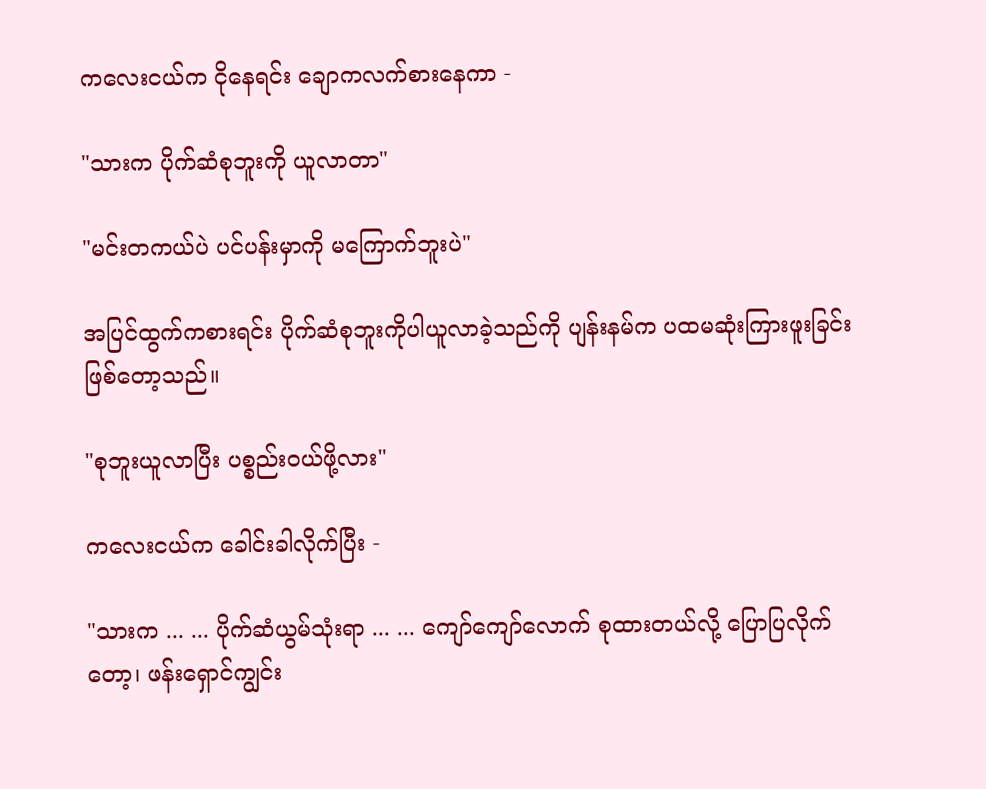ကလေးငယ်က ငိုနေရင်း ချောကလက်စားနေကာ -

"သားက ပိုက်ဆံစုဘူးကို ယူလာတာ"

"မင်းတကယ်ပဲ ပင်ပန်းမှာကို မကြောက်ဘူးပဲ"

အပြင်ထွက်ကစားရင်း ပိုက်ဆံစုဘူးကိုပါယူလာခဲ့သည်ကို ပျန်းနမ်က ပထမဆုံးကြားဖူးခြင်းဖြစ်တော့သည်။

"စုဘူးယူလာပြီး ပစ္စည်းဝယ်ဖို့လား"

ကလေးငယ်က ခေါင်းခါလိုက်ပြီး -

"သားက ... ... ပိုက်ဆံယွမ်သုံးရာ ... ... ကျော်ကျော်လောက် စုထားတယ်လို့ ပြောပြလိုက်တော့၊ ဖန်းရှောင်ကျွင်း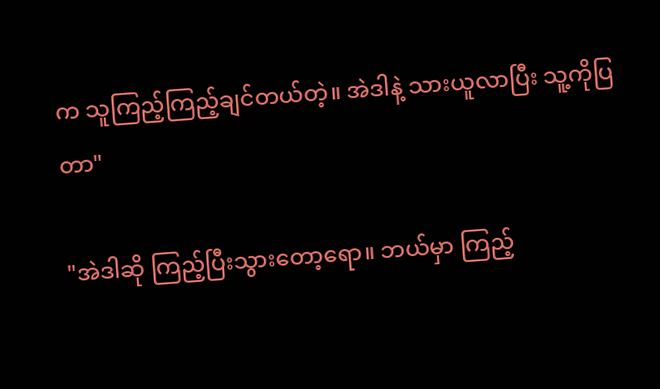က သူကြည့်ကြည့်ချင်တယ်တဲ့။ အဲဒါနဲ့ သားယူလာပြီး သူ့ကိုပြတာ"

"အဲဒါဆို ကြည့်ပြီးသွားတော့ရော။ ဘယ်မှာ ကြည့်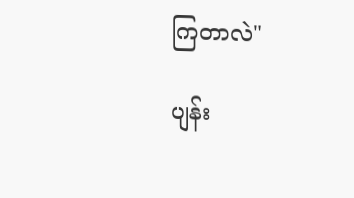ကြတာလဲ"

ပျန်း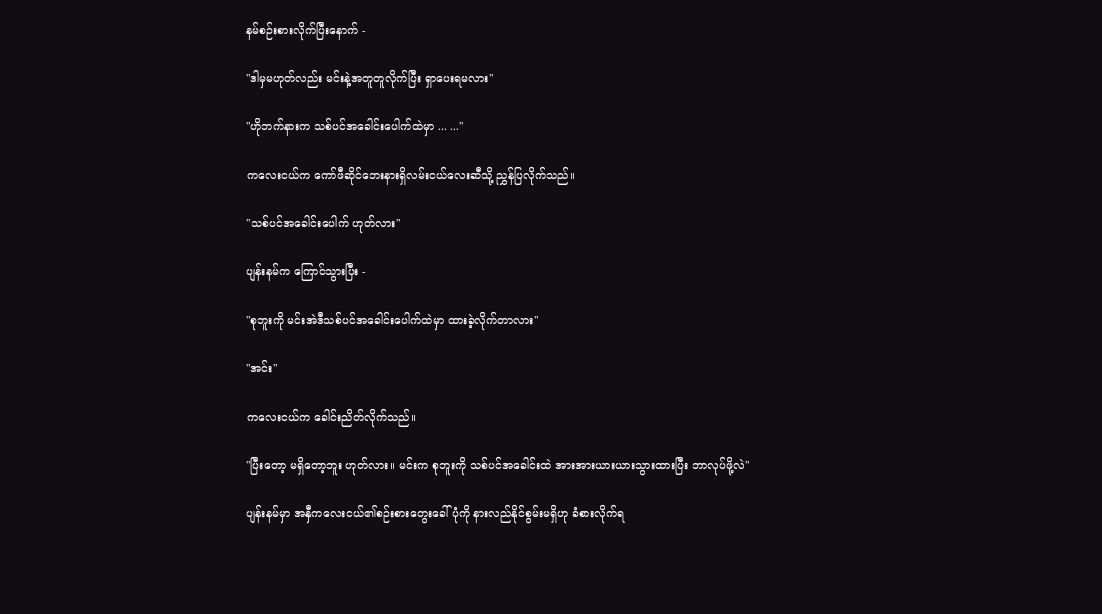နမ်စဉ်းစားလိုက်ပြီးနောက် -

"ဒါမှမဟုတ်လည်း မင်းနဲ့အတူတူလိုက်ပြီး ရှာပေးရမလား"

"ဟိုဘက်နားက သစ်ပင်အခေါင်းပေါက်ထဲမှာ ... ..."

ကလေးငယ်က ကော်ဖီဆိုင်ဘေးနားရှိလမ်းငယ်လေးဆီသို့ ညွှန်ပြလိုက်သည်။

"သစ်ပင်အခေါင်းပေါက် ဟုတ်လား"

ပျန်းနမ်က ကြောင်သွားပြီး -

"စုဘူးကို မင်းအဲဒီသစ်ပင်အခေါင်းပေါက်ထဲမှာ ထားခဲ့လိုက်တာလား"

"အင်း"

ကလေးငယ်က ခေါင်းညိတ်လိုက်သည်။

"ပြီးတော့ မရှိတော့ဘူး ဟုတ်လား။ မင်းက စုဘူးကို သစ်ပင်အခေါင်းထဲ အားအားယားယားသွားထားပြီး ဘာလုပ်ဖို့လဲ"

ပျန်းနမ်မှာ အနှီကလေးငယ်၏စဉ်းစားတွေးခေါ်ပုံကို နားလည်နိုင်စွမ်းမရှိဟု ခံစားလိုက်ရ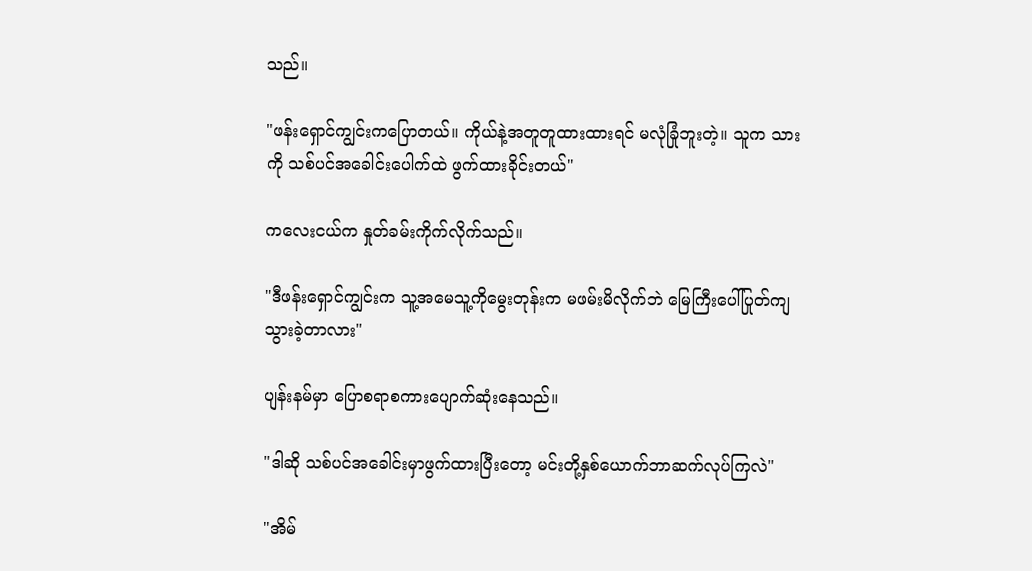သည်။

"ဖန်းရှောင်ကျွင်းကပြောတယ်။ ကိုယ်နဲ့အတူတူထားထားရင် မလုံခြုံဘူးတဲ့။ သူက သားကို သစ်ပင်အခေါင်းပေါက်ထဲ ဖွက်ထားခိုင်းတယ်"

ကလေးငယ်က နှုတ်ခမ်းကိုက်လိုက်သည်။

"ဒီဖန်းရှောင်ကျွင်းက သူ့အမေသူ့ကိုမွေးတုန်းက မဖမ်းမိလိုက်ဘဲ မြေကြီးပေါ်ပြုတ်ကျသွားခဲ့တာလား"

ပျန်းနမ်မှာ ပြောစရာစကားပျောက်ဆုံးနေသည်။

"ဒါဆို သစ်ပင်အခေါင်းမှာဖွက်ထားပြီးတော့ မင်းတို့နှစ်ယောက်ဘာဆက်လုပ်ကြလဲ"

"အိမ်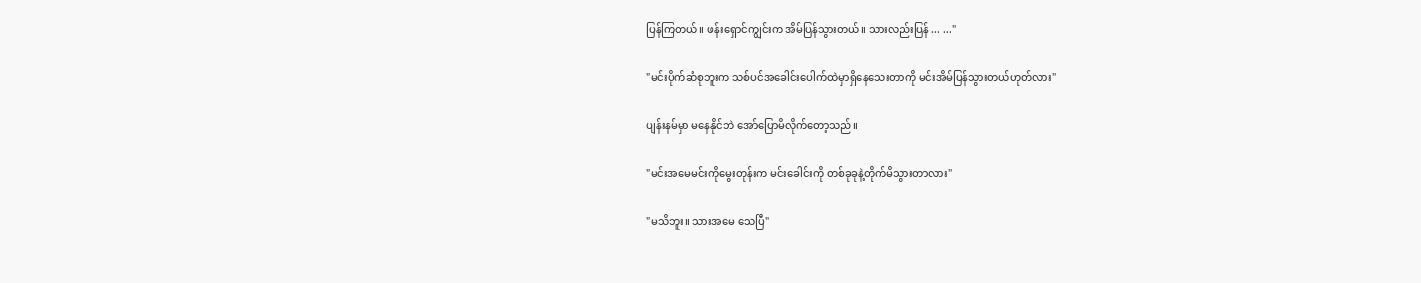ပြန်ကြတယ်။ ဖန်းရှောင်ကျွင်းက အိမ်ပြန်သွားတယ်။ သားလည်းပြန် ... ..."

"မင်းပိုက်ဆံစုဘူးက သစ်ပင်အခေါင်းပေါက်ထဲမှာရှိနေသေးတာကို မင်းအိမ်ပြန်သွားတယ်ဟုတ်လား"

ပျန်းနမ်မှာ မနေနိုင်ဘဲ အော်ပြောမိလိုက်တော့သည်။

"မင်းအမေမင်းကိုမွေးတုန်းက မင်းခေါင်းကို တစ်ခုခုနဲ့တိုက်မိသွားတာလား"

"မသိဘူး။ သားအမေ သေပြီ"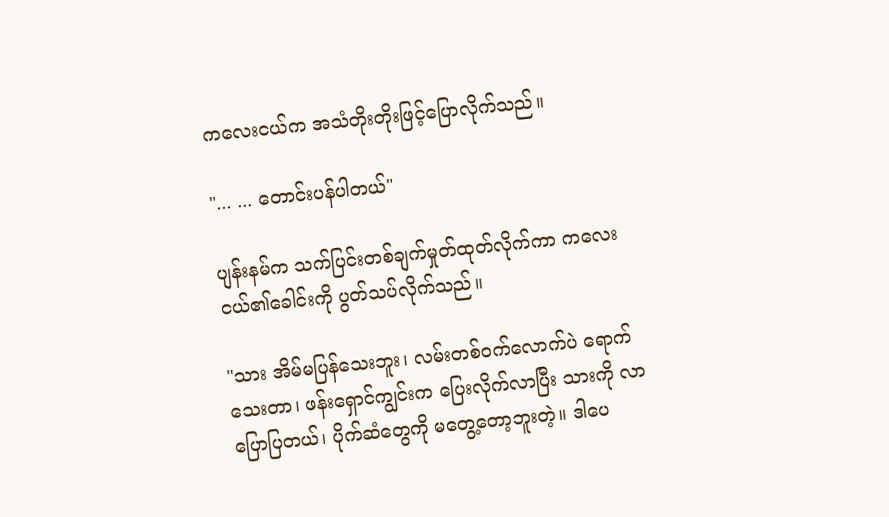ကလေးငယ်က အသံတိုးတိုးဖြင့်ပြောလိုက်သည်။

"... ... တောင်းပန်ပါတယ်"

ပျန်းနမ်က သက်ပြင်းတစ်ချက်မှုတ်ထုတ်လိုက်ကာ ကလေးငယ်၏ခေါင်းကို ပွတ်သပ်လိုက်သည်။

"သား အိမ်မပြန်သေးဘူး၊ လမ်းတစ်ဝက်လောက်ပဲ ရောက်သေးတာ၊ ဖန်းရှောင်ကျွင်းက ပြေးလိုက်လာပြီး သားကို လာပြောပြတယ်၊ ပိုက်ဆံတွေကို မတွေ့တော့ဘူးတဲ့။ ဒါပေ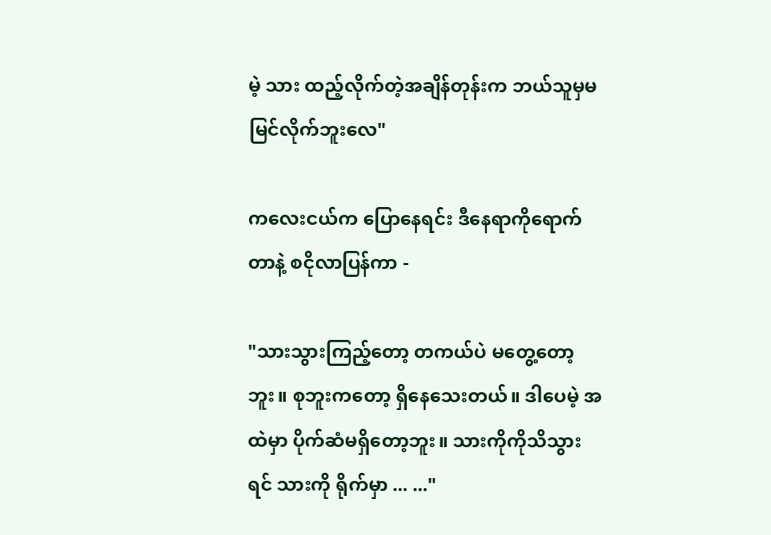မဲ့ သား ထည့်လိုက်တဲ့အချိန်တုန်းက ဘယ်သူမှမမြင်လိုက်ဘူးလေ"

ကလေးငယ်က ပြောနေရင်း ဒီနေရာကိုရောက်တာနဲ့ စငိုလာပြန်ကာ -

"သားသွားကြည့်တော့ တကယ်ပဲ မတွေ့တော့ဘူး။ စုဘူးကတော့ ရှိနေသေးတယ်။ ဒါပေမဲ့ အထဲမှာ ပိုက်ဆံမရှိတော့ဘူး။ သားကိုကိုသိသွားရင် သားကို ရိုက်မှာ ... ..."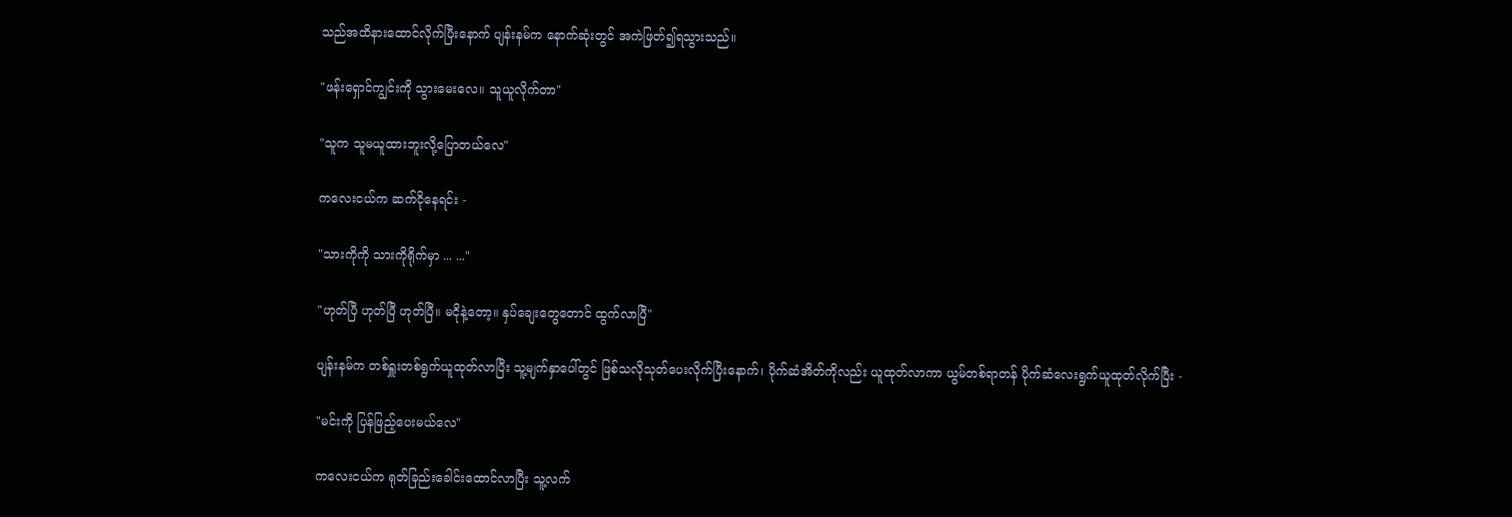သည်အထိနားထောင်လိုက်ပြီးနောက် ပျန်းနမ်က နောက်ဆုံးတွင် အကဲဖြတ်၍ရသွားသည်။

"ဖန်းရှောင်ကျွင်းကို သွားမေးလေ။ သူယူလိုက်တာ"

"သူက သူမယူထားဘူးလို့ပြောတယ်လေ"

ကလေးငယ်က ဆက်ငိုနေရင်း -

"သားကိုကို သားကိုရိုက်မှာ ... ..."

"ဟုတ်ပြီ ဟုတ်ပြီ ဟုတ်ပြီ။ မငိုနဲ့တော့။ နှပ်ချေးတွေတောင် ထွက်လာပြီ"

ပျန်းနမ်က တစ်ရှူးတစ်ရွက်ယူထုတ်လာပြီး သူ့မျက်နှာပေါ်တွင် ဖြစ်သလိုသုတ်ပေးလိုက်ပြီးနောက်၊ ပိုက်ဆံအိတ်ကိုလည်း ယူထုတ်လာကာ ယွမ်တစ်ရာတန် ပိုက်ဆံလေးရွက်ယူထုတ်လိုက်ပြီး -

"မင်းကို ပြန်ဖြည့်ပေးမယ်လေ"

ကလေးငယ်က ရုတ်ခြည်းခေါင်းထောင်လာပြီး သူ့လက်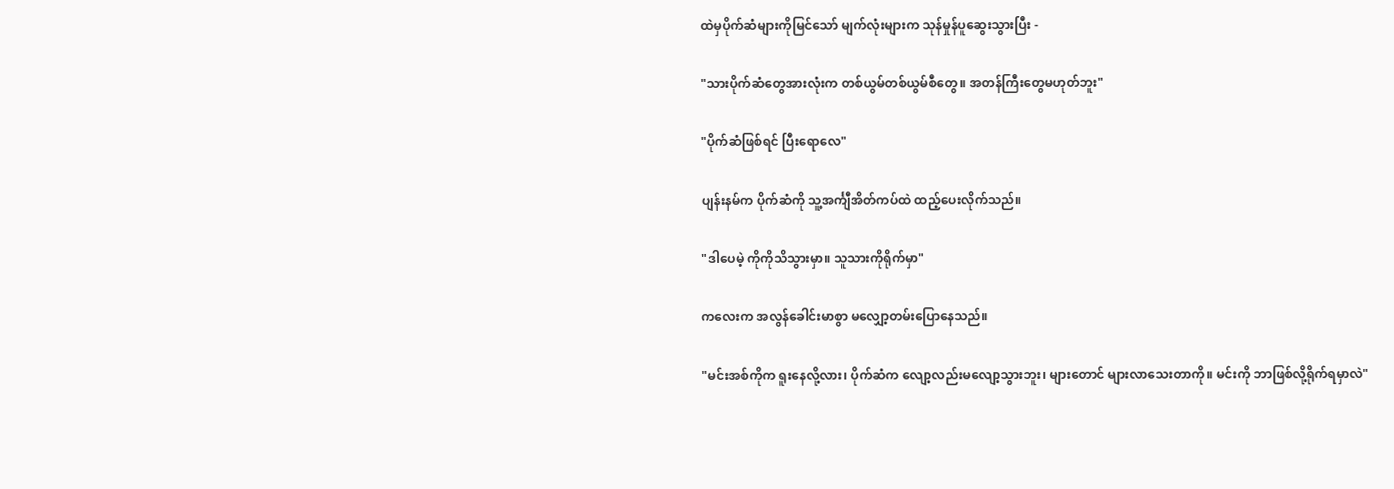ထဲမှပိုက်ဆံများကိုမြင်သော် မျက်လုံးများက သုန်မှုန်ပူဆွေးသွားပြီး -

"သားပိုက်ဆံတွေအားလုံးက တစ်ယွမ်တစ်ယွမ်စီတွေ။ အတန်ကြီးတွေမဟုတ်ဘူး"

"ပိုက်ဆံဖြစ်ရင် ပြီးရောလေ"

ပျန်းနမ်က ပိုက်ဆံကို သူ့အင်္ကျီအိတ်ကပ်ထဲ ထည့်ပေးလိုက်သည်။

"ဒါပေမဲ့ ကိုကိုသိသွားမှာ။ သူသားကိုရိုက်မှာ"

ကလေးက အလွန်ခေါင်းမာစွာ မလျှော့တမ်းပြောနေသည်။

"မင်းအစ်ကိုက ရူးနေလို့လား၊ ပိုက်ဆံက လျော့လည်းမလျော့သွားဘူး၊ များတောင် များလာသေးတာကို။ မင်းကို ဘာဖြစ်လို့ရိုက်ရမှာလဲ"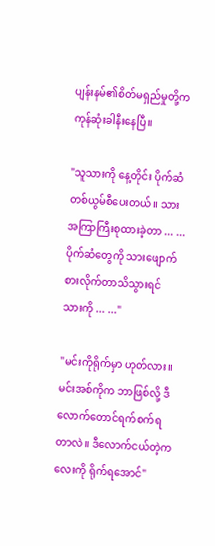ပျန်းနမ်၏စိတ်မရှည်မှုတို့က ကုန်ဆုံးခါနီးနေပြီ။

"သူသားကို နေ့တိုင်း ပိုက်ဆံတစ်ယွမ်စီပေးတယ်။ သားအကြာကြီးစုထားခဲ့တာ ... ... ပိုက်ဆံတွေကို သားဖျောက်စားလိုက်တာသိသွားရင် သားကို ... ..."

"မင်းကိုရိုက်မှာ ဟုတ်လား။ မင်းအစ်ကိုက ဘာဖြစ်လို့ ဒီလောက်တောင်ရက်စက်ရတာလဲ။ ဒီလောက်ငယ်တဲ့ကလေးကို ရိုက်ရအောင်"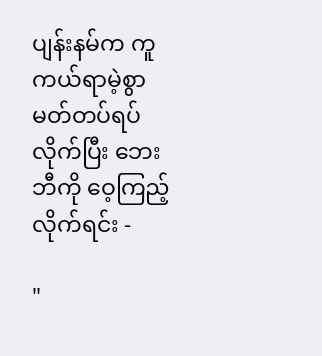ပျန်းနမ်က ကူကယ်ရာမဲ့စွာ မတ်တပ်ရပ်လိုက်ပြီး ဘေးဘီကို ဝေ့ကြည့်လိုက်ရင်း -

"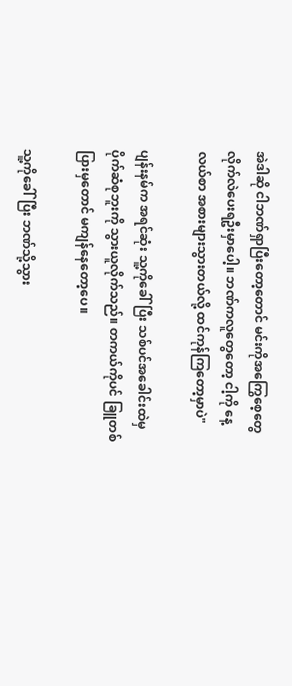အဲဒါဆို ငါဘဏ်ရှာပြီးတော့တောင် မင်းကိုအကြွေစေ့တွေ လိုက်လဲပေးရဦးမှာပေါ့။ ဘဏ်ကလူတွေတော့ ငါ့ကို နေ့လယ်စာ အစားများသွားတယ်လို့ ထင်ကုန်ကြတော့မှာပဲ"

ပျန်းနမ်က အရင်ဆုံး သူ့ကိုခေါ်ပြီး သစ်ပင်အခေါင်းထဲမှ ပိုက်ဆံစုဘူးကို သွားယူလိုက်သည်။ တကယ်ကိုပင် ခြူတစ်ပြားမှတောင် မကျန်နေတော့ပေ။

သူ့ကိုခေါ်ပြီး ဘဏ်သို့သွား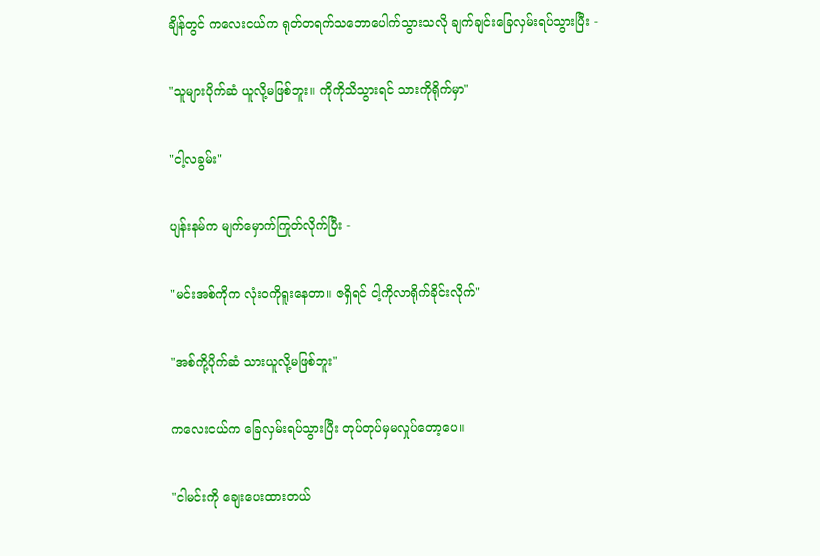ချိန်တွင် ကလေးငယ်က ရုတ်တရက်သဘောပေါက်သွားသလို ချက်ချင်းခြေလှမ်းရပ်သွားပြီး -

"သူများပိုက်ဆံ ယူလို့မဖြစ်ဘူး။ ကိုကိုသိသွားရင် သားကိုရိုက်မှာ"

"ငါ့လခွမ်း"

ပျန်းနမ်က မျက်မှောက်ကြုတ်လိုက်ပြီး -

"မင်းအစ်ကိုက လုံးဝကိုရူးနေတာ။ ဇရှိရင် ငါ့ကိုလာရိုက်ခိုင်းလိုက်"

"အစ်ကို့ပိုက်ဆံ သားယူလို့မဖြစ်ဘူး"

ကလေးငယ်က ခြေလှမ်းရပ်သွားပြီး တုပ်တုပ်မှမလှုပ်တော့ပေ။

"ငါမင်းကို ချေးပေးထားတယ်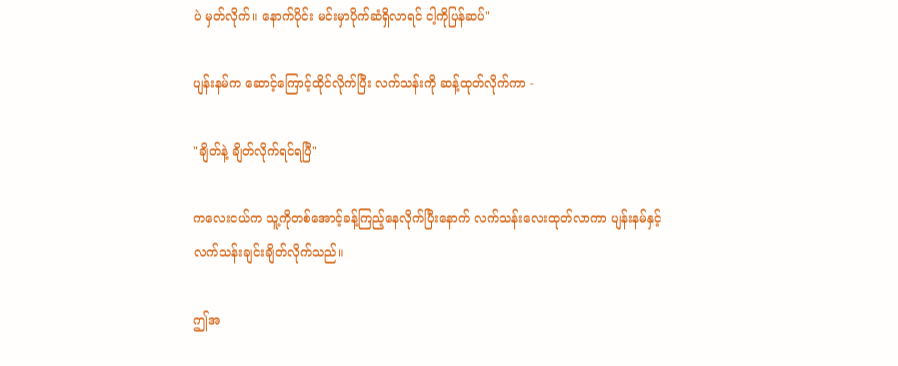ပဲ မှတ်လိုက်။ နောက်ပိုင်း မင်းမှာပိုက်ဆံရှိလာရင် ငါ့ကိုပြန်ဆပ်"

ပျန်းနမ်က ဆောင့်ကြောင့်ထိုင်လိုက်ပြီး လက်သန်းကို ဆန့်ထုတ်လိုက်ကာ -

"ချိတ်နဲ့ ချိတ်လိုက်ရင်ရပြီ"

ကလေးငယ်က သူ့ကိုတစ်အောင့်ခန့်ကြည့်နေလိုက်ပြီးနောက် လက်သန်းလေးထုတ်လာကာ ပျန်းနမ်နှင့် လက်သန်းချင်းချိတ်လိုက်သည်။

ဤအ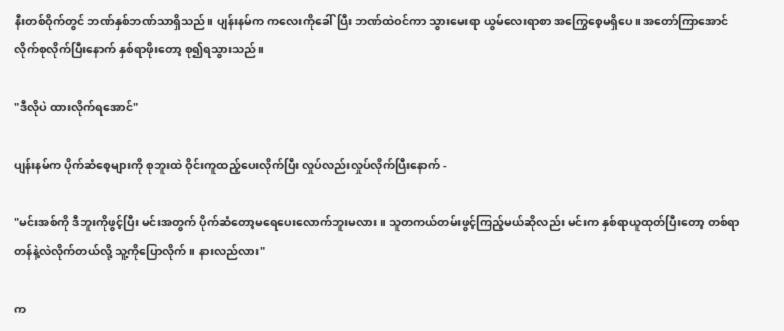နီးတစ်ဝိုက်တွင် ဘဏ်နှစ်ဘဏ်သာရှိသည်။ ပျန်းနမ်က ကလေးကိုခေါ်ပြီး ဘဏ်ထဲဝင်ကာ သွားမေးရာ ယွမ်လေးရာစာ အကြွေစေ့မရှိပေ။ အတော်ကြာအောင် လိုက်စုလိုက်ပြီးနောက် နှစ်ရာဖိုးတော့ စု၍ရသွားသည်။

"ဒီလိုပဲ ထားလိုက်ရအောင်"

ပျန်းနမ်က ပိုက်ဆံစေ့များကို စုဘူးထဲ ဝိုင်းကူထည့်ပေးလိုက်ပြီး လှုပ်လည်းလှုပ်လိုက်ပြီးနောက် -

"မင်းအစ်ကို ဒီဘူးကိုဖွင့်ပြီး မင်းအတွက် ပိုက်ဆံတော့မရေပေးလောက်ဘူးမလား။ သူတကယ်တမ်းဖွင့်ကြည့်မယ်ဆိုလည်း မင်းက နှစ်ရာယူထုတ်ပြီးတော့ တစ်ရာတန်နဲ့လဲလိုက်တယ်လို့ သူ့ကိုပြောလိုက်။ နားလည်လား"

က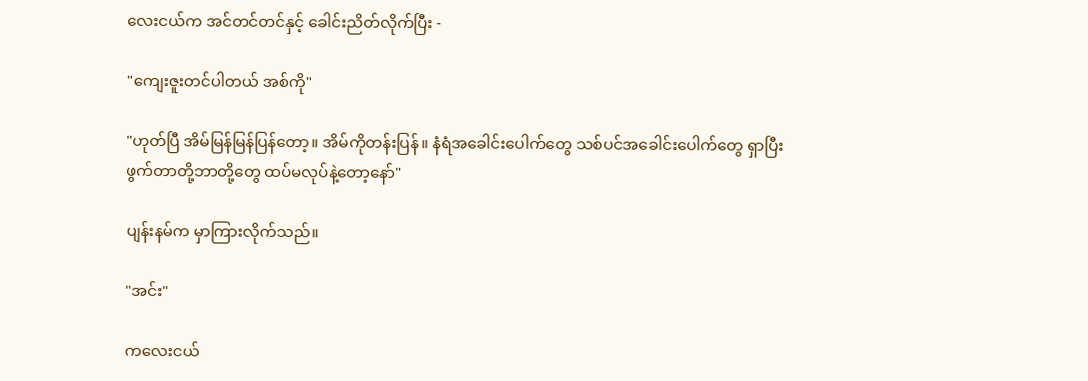လေးငယ်က အင်တင်တင်နှင့် ခေါင်းညိတ်လိုက်ပြီး -

"ကျေးဇူးတင်ပါတယ် အစ်ကို"

"ဟုတ်ပြီ အိမ်မြန်မြန်ပြန်တော့။ အိမ်ကိုတန်းပြန်။ နံရံအခေါင်းပေါက်တွေ သစ်ပင်အခေါင်းပေါက်တွေ ရှာပြီး ဖွက်တာတို့ဘာတို့တွေ ထပ်မလုပ်နဲ့တော့နော်"

ပျန်းနမ်က မှာကြားလိုက်သည်။

"အင်း"

ကလေးငယ်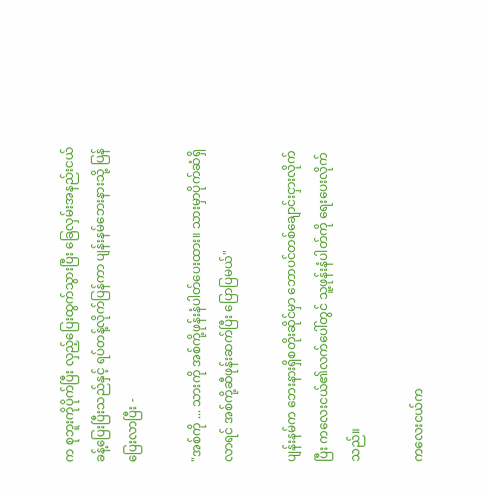က စုဘူးကိုပိုက်ပြီး လှည့်ပြေးထွက်သွားပြီး ခြေလှမ်းအနည်းငယ်ခန့်ပြေးပြီးသည်နှင့် ရပ်တန့်လိုက်ပြန်ကာ ပျန်းနမ်ဘေးနားသို့ ပြန်ပြေးလာပြီး -

"အစ်ကို ... သားကို အစ်ကို့ဖုန်းနံပါတ်ပေးထား။ သားမှာပိုက်ဆံရှိလာရင် အစ်ကို့ဆီဖုန်းဆက်ပြီး ပြောပြမယ်"

ပျန်းနမ်က ဘေးနားရှိစတိုးဆိုင်မှာ ဘောပင်တစ်ချောင်းငှားလိုက်ပြီး ကလေးငယ်၏လက်ပေါ်တွင် သူ့ဖုန်းနံပါတ်ကို ရေးပေးလိုက်သည်။

ကလေးငယ်က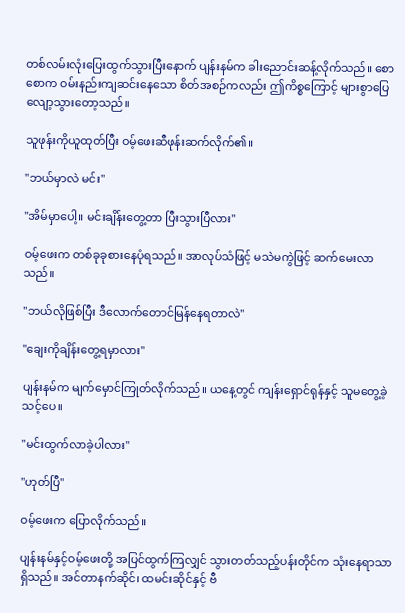တစ်လမ်းလုံးပြေးထွက်သွားပြီးနောက် ပျန်းနမ်က ခါးညောင်းဆန့်လိုက်သည်။ စောစောက ဝမ်းနည်းကျဆင်းနေသော စိတ်အစဉ်ကလည်း ဤကိစ္စကြောင့် များစွာပြေလျော့သွားတော့သည်။

သူဖုန်းကိုယူထုတ်ပြီး ဝမ့်ဖေးဆီဖုန်းဆက်လိုက်၏။

"ဘယ်မှာလဲ မင်း"

"အိမ်မှာပေါ့။ မင်းချိန်းတွေ့တာ ပြီးသွားပြီလား"

ဝမ့်ဖေးက တစ်ခုခုစားနေပုံရသည်။ အာလုပ်သံဖြင့် မသဲမကွဲဖြင့် ဆက်မေးလာသည်။

"ဘယ်လိုဖြစ်ပြီး ဒီလောက်တောင်မြန်နေရတာလဲ"

"ချေးကိုချိန်းတွေ့ရမှာလား"

ပျန်းနမ်က မျက်မှောင်ကြုတ်လိုက်သည်။ ယနေ့တွင် ကျန်းရှောင်ရုန်နှင့် သူမတွေ့ခဲ့သင့်ပေ။

"မင်းထွက်လာခဲ့ပါလား"

"ဟုတ်ပြီ"

ဝမ့်ဖေးက ပြောလိုက်သည်။

ပျန်းနမ်နှင့်ဝမ့်ဖေးတို့ အပြင်ထွက်ကြလျှင် သွားတတ်သည့်ပန်းတိုင်က သုံးနေရာသာရှိသည်။ အင်တာနက်ဆိုင်၊ ထမင်းဆိုင်နှင့် ဗီ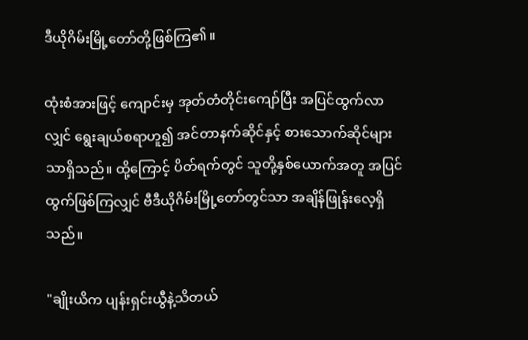ဒီယိုဂိမ်းမြို့တော်တို့ဖြစ်ကြ၏။

ထုံးစံအားဖြင့် ကျောင်းမှ အုတ်တံတိုင်းကျော်ပြီး အပြင်ထွက်လာလျှင် ရွေးချယ်စရာဟူ၍ အင်တာနက်ဆိုင်နှင့် စားသောက်ဆိုင်များသာရှိသည်။ ထို့ကြောင့် ပိတ်ရက်တွင် သူတို့နှစ်ယောက်အတူ အပြင်ထွက်ဖြစ်ကြလျှင် ဗီဒီယိုဂိမ်းမြို့တော်တွင်သာ အချိန်ဖြုန်းလေ့ရှိသည်။

"ချိုးယိက ပျန်းရှင်းယွီနဲ့သိတယ်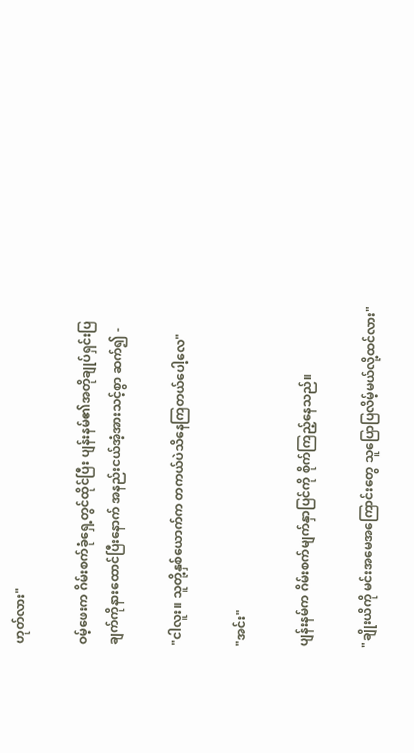ဟုတ်လား"

ဝမ့်ဖေးက ဂိမ်းစက်ခုံရှေ့တွင်ထိုင်ပြီး ပျန်းနမ်၏အတိုချုပ်ရှင်းပြချက်ကိုနားထောင်ပြီးနောက် အနည်းငယ်အံ့အားသင့်စွာ ဆက်၍ -

"ငါလူး။ သူတို့နှစ်ယောက်က တကယ်ပဲသိနေကြတယ်ပေါ့လေ"

"အင်း"

ပျန်းနမ်က ဂိမ်းစက်မျက်နှာပြင်ကို စိုက်ကြည့်နေသည်။

"ချိုးယိကို မင်းအမေအကြောင်းတွေ သူပြောပြလိမ့်မယ်လို့ထင်လား"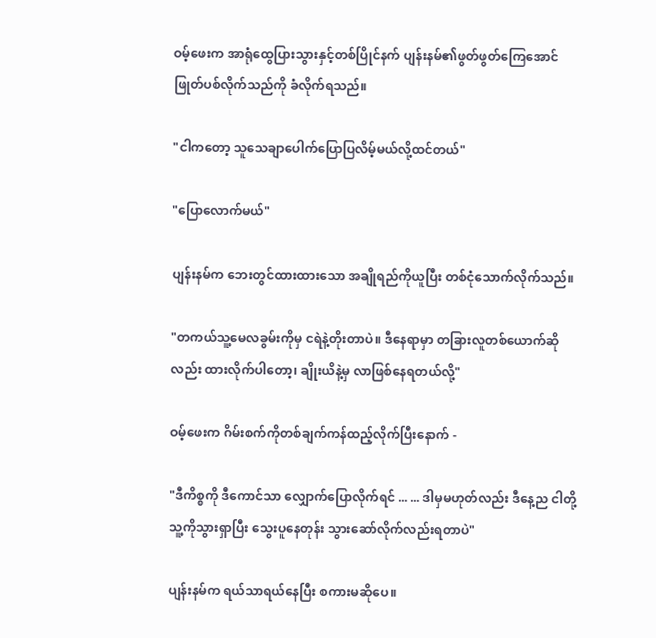ဝမ့်ဖေးက အာရုံထွေပြားသွားနှင့်တစ်ပြိုင်နက် ပျန်းနမ်၏ဖွတ်ဖွတ်ကြေအောင် ဖြုတ်ပစ်လိုက်သည်ကို ခံလိုက်ရသည်။

"ငါကတော့ သူသေချာပေါက်ပြောပြလိမ့်မယ်လို့ထင်တယ်"

"ပြောလောက်မယ်"

ပျန်းနမ်က ဘေးတွင်ထားထားသော အချိုရည်ကိုယူပြီး တစ်ငုံသောက်လိုက်သည်။

"တကယ်သူ့မေလခွမ်းကိုမှ ငရဲနဲ့တိုးတာပဲ။ ဒီနေရာမှာ တခြားလူတစ်ယောက်ဆိုလည်း ထားလိုက်ပါတော့၊ ချိုးယိနဲ့မှ လာဖြစ်နေရတယ်လို့"

ဝမ့်ဖေးက ဂိမ်းစက်ကိုတစ်ချက်ကန်ထည့်လိုက်ပြီးနောက် -

"ဒီကိစ္စကို ဒီကောင်သာ လျှောက်ပြောလိုက်ရင် ... ... ဒါမှမဟုတ်လည်း ဒီနေ့ည ငါတို့သူ့ကိုသွားရှာပြီး သွေးပူနေတုန်း သွားဆော်လိုက်လည်းရတာပဲ"

ပျန်းနမ်က ရယ်သာရယ်နေပြီး စကားမဆိုပေ။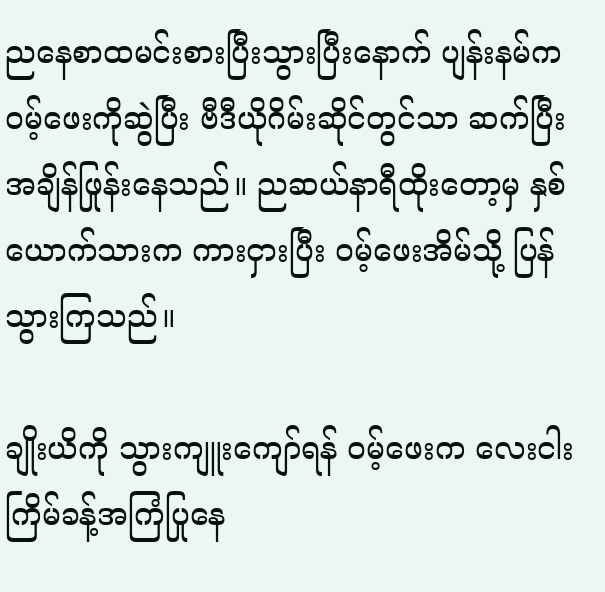ညနေစာထမင်းစားပြီးသွားပြီးနောက် ပျန်းနမ်က ဝမ့်ဖေးကိုဆွဲပြီး ဗီဒီယိုဂိမ်းဆိုင်တွင်သာ ဆက်ပြီးအချိန်ဖြုန်းနေသည်။ ညဆယ်နာရီထိုးတော့မှ နှစ်ယောက်သားက ကားငှားပြီး ဝမ့်ဖေးအိမ်သို့ ပြန်သွားကြသည်။

ချိုးယိကို သွားကျူးကျော်ရန် ဝမ့်ဖေးက လေးငါးကြိမ်ခန့်အကြံပြုနေ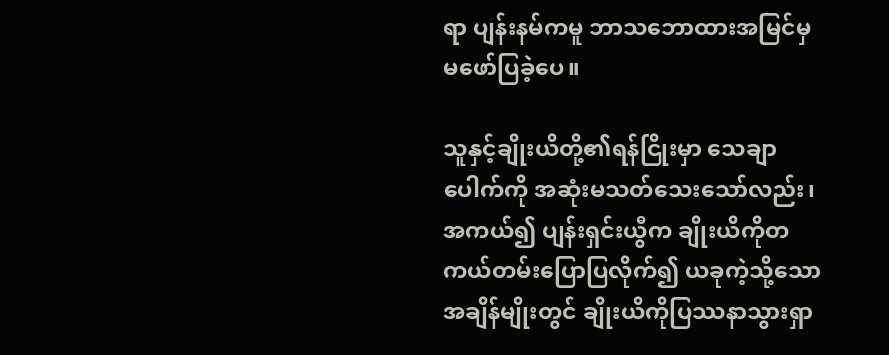ရာ ပျန်းနမ်ကမူ ဘာသဘောထားအမြင်မှ မဖော်ပြခဲ့ပေ။

သူနှင့်ချိုးယိတို့၏ရန်ငြိုးမှာ သေချာပေါက်ကို အဆုံးမသတ်သေးသော်လည်း၊ အကယ်၍ ပျန်းရှင်းယွီက ချိုးယိကိုတကယ်တမ်းပြောပြလိုက်၍ ယခုကဲ့သို့သောအချိန်မျိုးတွင် ချိုးယိကိုပြဿနာသွားရှာ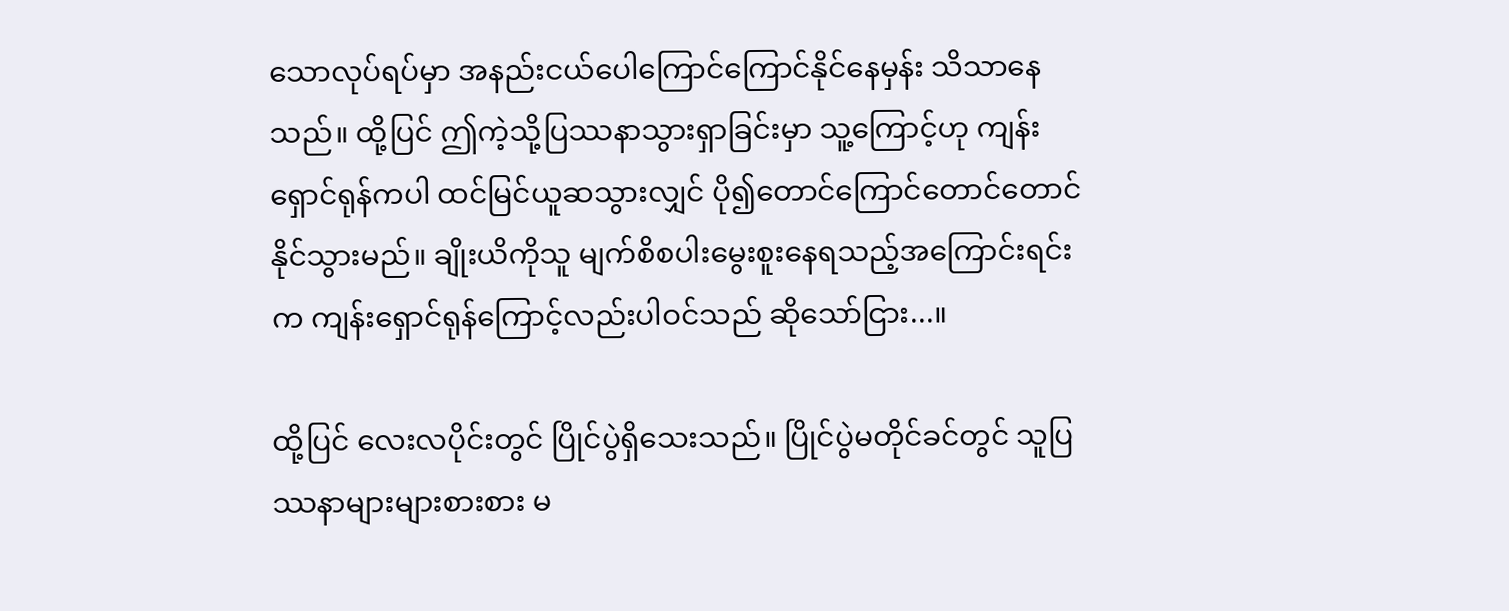သောလုပ်ရပ်မှာ အနည်းငယ်ပေါကြောင်ကြောင်နိုင်နေမှန်း သိသာနေသည်။ ထို့ပြင် ဤကဲ့သို့ပြဿနာသွားရှာခြင်းမှာ သူ့ကြောင့်ဟု ကျန်းရှောင်ရုန်ကပါ ထင်မြင်ယူဆသွားလျှင် ပို၍တောင်ကြောင်တောင်တောင်နိုင်သွားမည်။ ချိုးယိကိုသူ မျက်စိစပါးမွေးစူးနေရသည့်အကြောင်းရင်းက ကျန်းရှောင်ရုန်ကြောင့်လည်းပါဝင်သည် ဆိုသော်ငြား...။

ထို့ပြင် လေးလပိုင်းတွင် ပြိုင်ပွဲရှိသေးသည်။ ပြိုင်ပွဲမတိုင်ခင်တွင် သူပြဿနာများများစားစား မ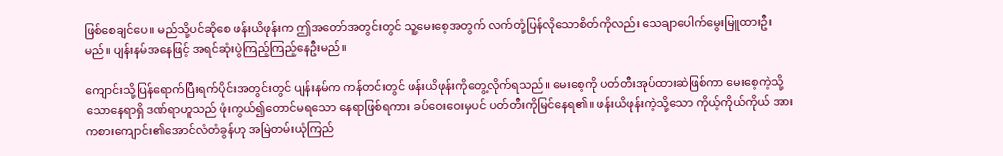ဖြစ်စေချင်ပေ။ မည်သို့ပင်ဆိုစေ ဖန်းယိဖုန်းက ဤအတော်အတွင်းတွင် သူ့မေးစေ့အတွက် လက်တုံ့ပြန်လိုသောစိတ်ကိုလည်း သေချာပေါက်မွေးမြူထားဦးမည်။ ပျန်းနမ်အနေဖြင့် အရင်ဆုံးပွဲကြည့်ကြည့်နေဦးမည်။

ကျောင်းသို့ပြန်ရောက်ပြီးရက်ပိုင်းအတွင်းတွင် ပျန်းနမ်က ကန်တင်းတွင် ဖန်းယိဖုန်းကိုတွေ့လိုက်ရသည်။ မေးစေ့ကို ပတ်တီးအုပ်ထားဆဲဖြစ်ကာ မေးစေ့ကဲ့သို့သောနေရာရှိ ဒဏ်ရာဟူသည် ဖုံးကွယ်၍တောင်မရသော နေရာဖြစ်ရကား ခပ်ဝေးဝေးမှပင် ပတ်တီးကိုမြင်နေရ၏။ ဖန်းယိဖုန်းကဲ့သို့သော ကိုယ့်ကိုယ်ကိုယ် အားကစားကျောင်း၏အောင်လံတံခွန်ဟု အမြဲတမ်းယုံကြည်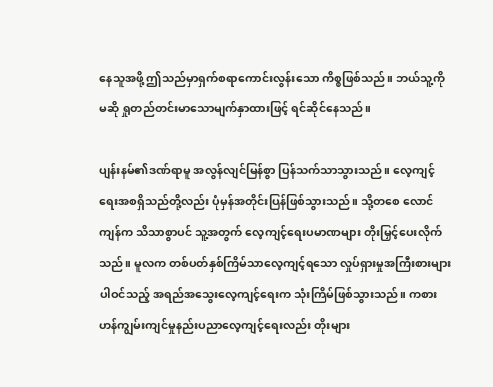နေသူအဖို့ ဤသည်မှာရှက်စရာကောင်းလွန်းသော ကိစ္စဖြစ်သည်။ ဘယ်သူ့ကိုမဆို ရှုတည်တင်းမာသောမျက်နှာထားဖြင့် ရင်ဆိုင်နေသည်။

ပျန်းနမ်၏ဒဏ်ရာမူ အလွန်လျင်မြန်စွာ ပြန်သက်သာသွားသည်။ လေ့ကျင့်ရေးအစရှိသည်တို့လည်း ပုံမှန်အတိုင်းပြန်ဖြစ်သွားသည်။ သို့တစေ လောင်ကျန်က သိသာစွာပင် သူ့အတွက် လေ့ကျင့်ရေးပမာဏများ တိုးမြှင့်ပေးလိုက်သည်။ မူလက တစ်ပတ်နှစ်ကြိမ်သာလေ့ကျင့်ရသော လှုပ်ရှားမှုအကြီးစားများပါဝင်သည့် အရည်အသွေးလေ့ကျင့်ရေးက သုံးကြိမ်ဖြစ်သွားသည်။ ကစားဟန်ကျွမ်းကျင်မှုနည်းပညာလေ့ကျင့်ရေးလည်း တိုးများ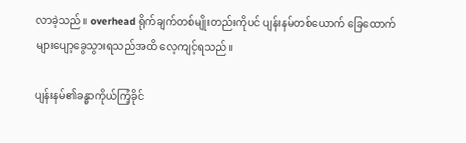လာခဲ့သည်။ overhead ရိုက်ချက်တစ်မျိုးတည်းကိုပင် ပျန်းနမ်တစ်ယောက် ခြေထောက်များပျော့ခွေသွားရသည်အထိ လေ့ကျင့်ရသည်။

ပျန်းနမ်၏ခန္ဓာကိုယ်ကြံ့ခိုင်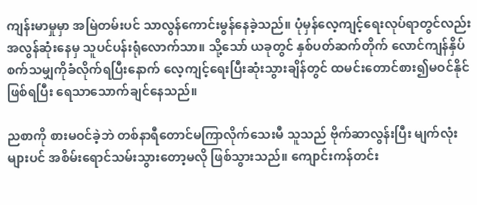ကျန်းမာမှုမှာ အမြဲတမ်းပင် သာလွန်ကောင်းမွန်နေခဲ့သည်။ ပုံမှန်လေ့ကျင့်ရေးလုပ်ရာတွင်လည်း အလွန်ဆုံးနေမှ သူပင်ပန်းရုံလောက်သာ။ သို့သော် ယခုတွင် နှစ်ပတ်ဆက်တိုက် လောင်ကျန်နှိပ်စက်သမျှကိုခံလိုက်ရပြီးနောက် လေ့ကျင့်ရေးပြီးဆုံးသွားချိန်တွင် ထမင်းတောင်စား၍မဝင်နိုင်ဖြစ်ရပြီး ရေသာသောက်ချင်နေသည်။

ညစာကို စားမဝင်ခဲ့ဘဲ တစ်နာရီတောင်မကြာလိုက်သေးမီ သူသည် ဗိုက်ဆာလွန်းပြီး မျက်လုံးများပင် အစိမ်းရောင်သမ်းသွားတော့မလို ဖြစ်သွားသည်။ ကျောင်းကန်တင်း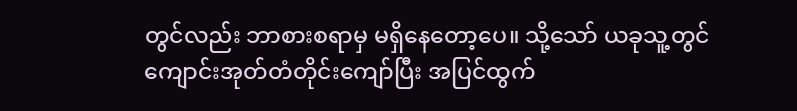တွင်လည်း ဘာစားစရာမှ မရှိနေတော့ပေ။ သို့သော် ယခုသူ့တွင် ကျောင်းအုတ်တံတိုင်းကျော်ပြီး အပြင်ထွက်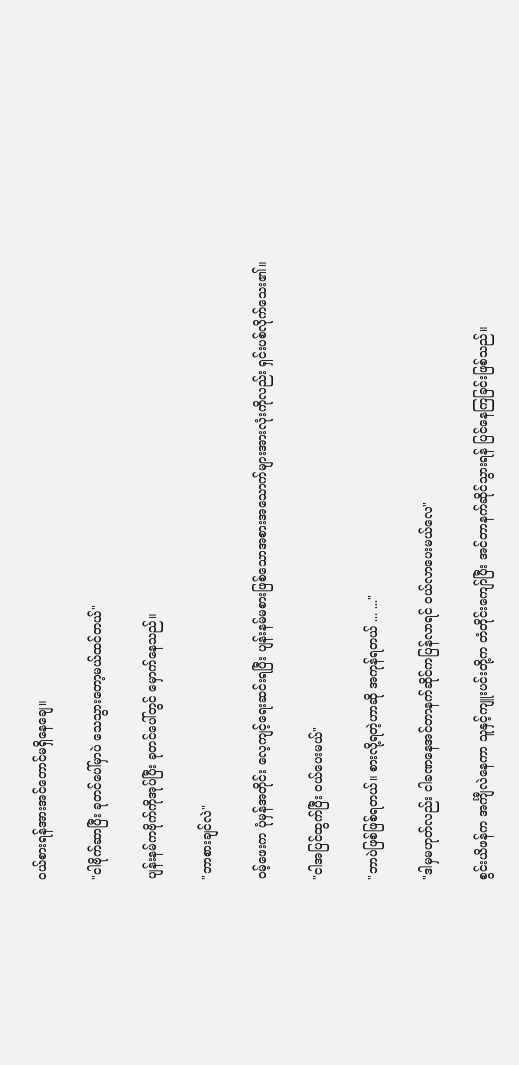ဝယ်စားရန်အားအင်တောင်မရှိနေချေ။

"ငါဗိုက်ဆာပြီး ခုတင်ပေါ်မှာပဲ သေသွားတော့မယ်ထင်တယ်"

ပျန်းနမ်ကဗိုက်ကိုအုပ်ပြီး ခုတင်ပေါ်တွင် မှောက်နေသည်။

"ဘာစားချင်လဲ"

ဝမ့်ဖေးက ပုံမှန်အတိုင်း လေ့ကျင့်ရေးဆင်းရပြီး ပျန်းနမ်မစားဖြစ်သောအစားအသောက်များအားလုံးကိုလည်း ရှင်းပစ်လိုက်သေး၏။

"ငါအပြင်ထွက်ပြီး ဝယ်ပေးမယ်"

"ဘာပဲဖြစ်ဖြစ်ရတယ်။ စားလို့ရတဲ့ဟာဆို အကုန်ရတယ် ... ..."

"ဒါမှမဟုတ်လည်း ငါခဏနေအင်တာနက်ဆိုင်ကပြန်လာရင် ဝယ်လာပေးမယ်လေ"

စွင်းယိဖန်က အင်္ကျီလဲနေကာ သူနှင့်ကျူးပင်းတို့က တံတိုင်းကျော်ပြီး အင်တာနက်ဆိုင်သွားရန် ပြင်နေကြခြင်းဖြစ်သည်။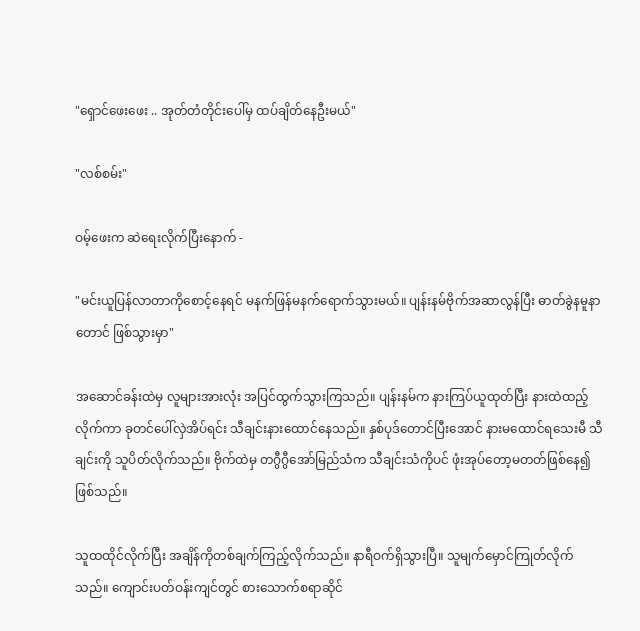"ရှောင်ဖေးဖေး .. အုတ်တံတိုင်းပေါ်မှ ထပ်ချိတ်နေဦးမယ်"

"လစ်စမ်း"

ဝမ့်ဖေးက ဆဲရေးလိုက်ပြီးနောက် -

"မင်းယူပြန်လာတာကိုစောင့်နေရင် မနက်ဖြန်မနက်ရောက်သွားမယ်။ ပျန်းနမ်ဗိုက်အဆာလွန်ပြီး ဓာတ်ခွဲနမူနာတောင် ဖြစ်သွားမှာ"

အဆောင်ခန်းထဲမှ လူများအားလုံး အပြင်ထွက်သွားကြသည်။ ပျန်းနမ်က နားကြပ်ယူထုတ်ပြီး နားထဲထည့်လိုက်ကာ ခုတင်ပေါ်လှဲအိပ်ရင်း သီချင်းနားထောင်နေသည်။ နှစ်ပုဒ်တောင်ပြီးအောင် နားမထောင်ရသေးမီ သီချင်းကို သူပိတ်လိုက်သည်။ ဗိုက်ထဲမှ တဂွီဂွီအော်မြည်သံက သီချင်းသံကိုပင် ဖုံးအုပ်တော့မတတ်ဖြစ်နေ၍ဖြစ်သည်။

သူထထိုင်လိုက်ပြီး အချိန်ကိုတစ်ချက်ကြည့်လိုက်သည်။ နာရီဝက်ရှိသွားပြီ။ သူမျက်မှောင်ကြုတ်လိုက်သည်။ ကျောင်းပတ်ဝန်းကျင်တွင် စားသောက်စရာဆိုင်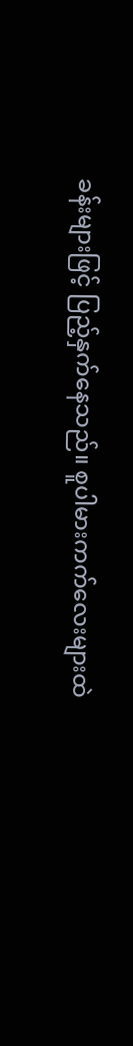ခန်းများဖြင့် ပြည့်နှက်နေသည်။ စူပါမားကက်လေးများထဲ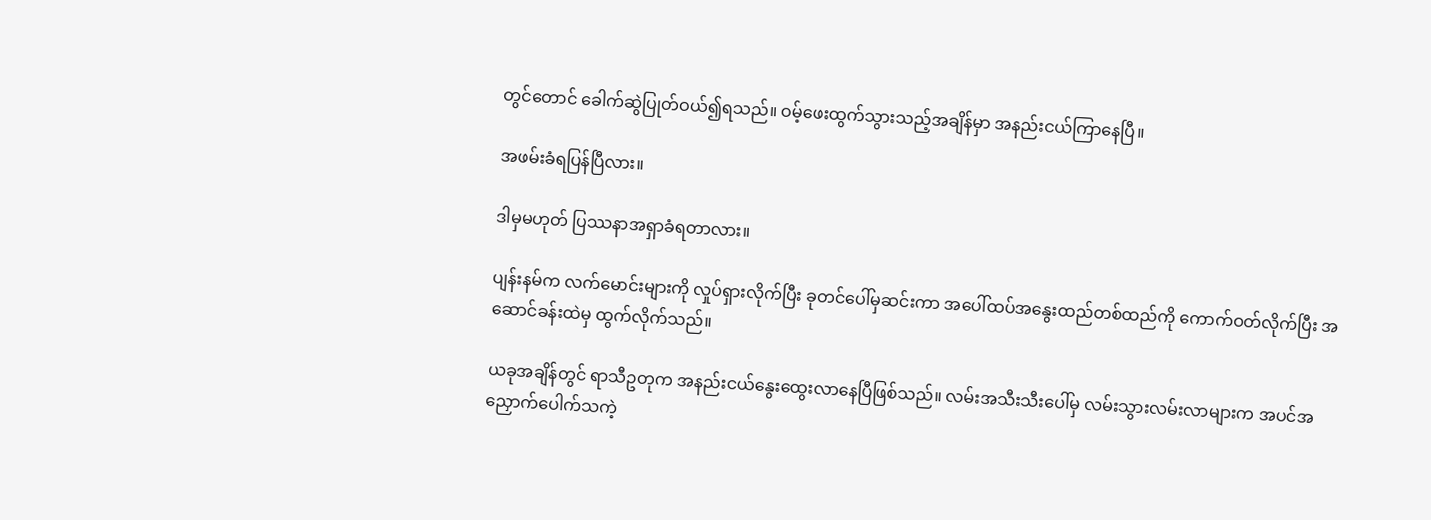တွင်တောင် ခေါက်ဆွဲပြုတ်ဝယ်၍ရသည်။ ဝမ့်ဖေးထွက်သွားသည့်အချိန်မှာ အနည်းငယ်ကြာနေပြီ။

အဖမ်းခံရပြန်ပြီလား။

ဒါမှမဟုတ် ပြဿနာအရှာခံရတာလား။

ပျန်းနမ်က လက်မောင်းများကို လှုပ်ရှားလိုက်ပြီး ခုတင်ပေါ်မှဆင်းကာ အပေါ်ထပ်အနွေးထည်တစ်ထည်ကို ကောက်ဝတ်လိုက်ပြီး အဆောင်ခန်းထဲမှ ထွက်လိုက်သည်။

ယခုအချိန်တွင် ရာသီဥတုက အနည်းငယ်နွေးထွေးလာနေပြီဖြစ်သည်။ လမ်းအသီးသီးပေါ်မှ လမ်းသွားလမ်းလာများက အပင်အညှောက်ပေါက်သကဲ့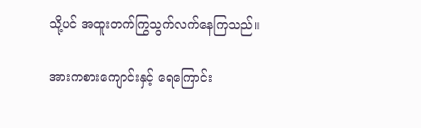သို့ပင် အထူးတက်ကြွသွက်လက်နေကြသည်။

အားကစားကျောင်းနှင့် ရေကြောင်း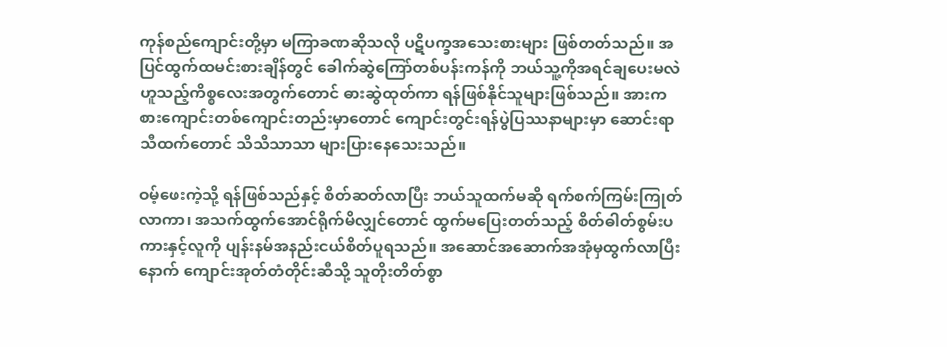ကုန်စည်ကျောင်းတို့မှာ မကြာခဏဆိုသလို ပဋိပက္ခအသေးစားများ ဖြစ်တတ်သည်။ အပြင်ထွက်ထမင်းစားချိန်တွင် ခေါက်ဆွဲကြော်တစ်ပန်းကန်ကို ဘယ်သူ့ကိုအရင်ချပေးမလဲဟူသည့်ကိစ္စလေးအတွက်တောင် ဓားဆွဲထုတ်ကာ ရန်ဖြစ်နိုင်သူများဖြစ်သည်။ အားကစားကျောင်းတစ်ကျောင်းတည်းမှာတောင် ကျောင်းတွင်းရန်ပွဲပြဿနာများမှာ ဆောင်းရာသီထက်တောင် သိသိသာသာ များပြားနေသေးသည်။

ဝမ့်ဖေးကဲ့သို့ ရန်ဖြစ်သည်နှင့် စိတ်ဆတ်လာပြီး ဘယ်သူထက်မဆို ရက်စက်ကြမ်းကြုတ်လာကာ၊ အသက်ထွက်အောင်ရိုက်မိလျှင်တောင် ထွက်မပြေးတတ်သည့် စိတ်ဓါတ်စွမ်းပကားနှင့်လူကို ပျန်းနမ်အနည်းငယ်စိတ်ပူရသည်။ အဆောင်အဆောက်အအုံမှထွက်လာပြီးနောက် ကျောင်းအုတ်တံတိုင်းဆီသို့ သူတိုးတိတ်စွာ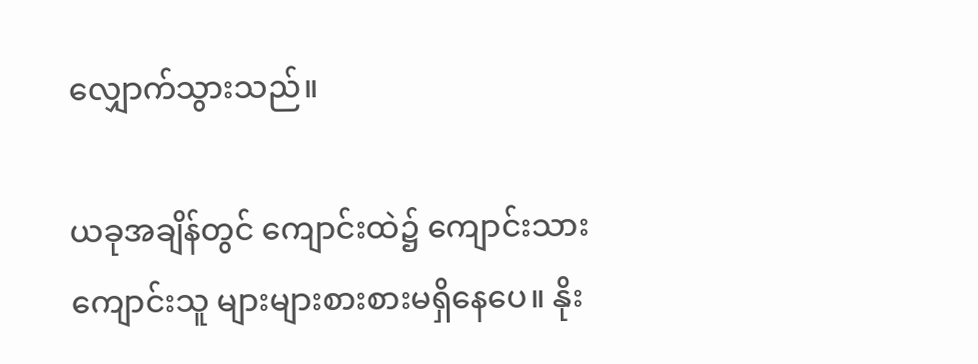လျှောက်သွားသည်။

ယခုအချိန်တွင် ကျောင်းထဲ၌ ကျောင်းသားကျောင်းသူ များများစားစားမရှိနေပေ။ နိုး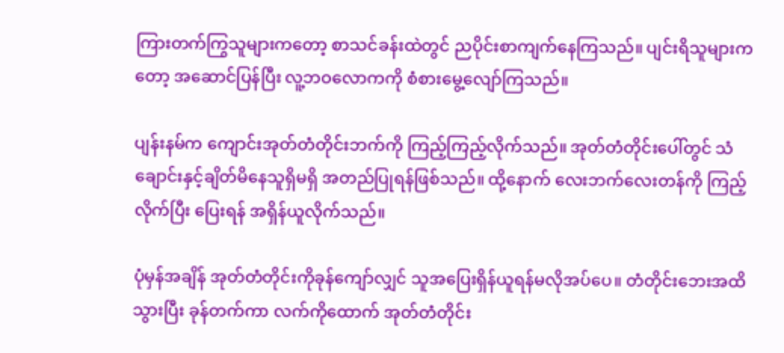ကြားတက်ကြွသူများကတော့ စာသင်ခန်းထဲတွင် ညပိုင်းစာကျက်နေကြသည်။ ပျင်းရိသူများကတော့ အဆောင်ပြန်ပြီး လူ့ဘဝလောကကို စံစားမွေ့လျော်ကြသည်။

ပျန်းနမ်က ကျောင်းအုတ်တံတိုင်းဘက်ကို ကြည့်ကြည့်လိုက်သည်။ အုတ်တံတိုင်းပေါ်တွင် သံချောင်းနှင့်ချိတ်မိနေသူရှိမရှိ အတည်ပြုရန်ဖြစ်သည်။ ထို့နောက် လေးဘက်လေးတန်ကို ကြည့်လိုက်ပြီး ပြေးရန် အရှိန်ယူလိုက်သည်။

ပုံမှန်အချိန် အုတ်တံတိုင်းကိုခုန်ကျော်လျှင် သူအပြေးရှိန်ယူရန်မလိုအပ်ပေ။ တံတိုင်းဘေးအထိသွားပြီး ခုန်တက်ကာ လက်ကိုထောက် အုတ်တံတိုင်း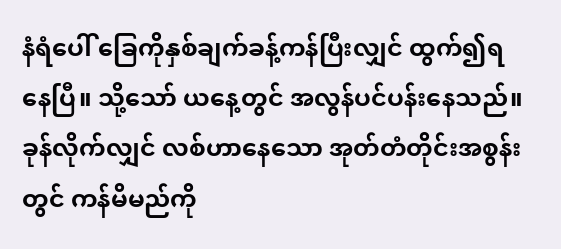နံရံပေါ် ခြေကိုနှစ်ချက်ခန့်ကန်ပြီးလျှင် ထွက်၍ရနေပြီ။ သို့သော် ယနေ့တွင် အလွန်ပင်ပန်းနေသည်။ ခုန်လိုက်လျှင် လစ်ဟာနေသော အုတ်တံတိုင်းအစွန်းတွင် ကန်မိမည်ကို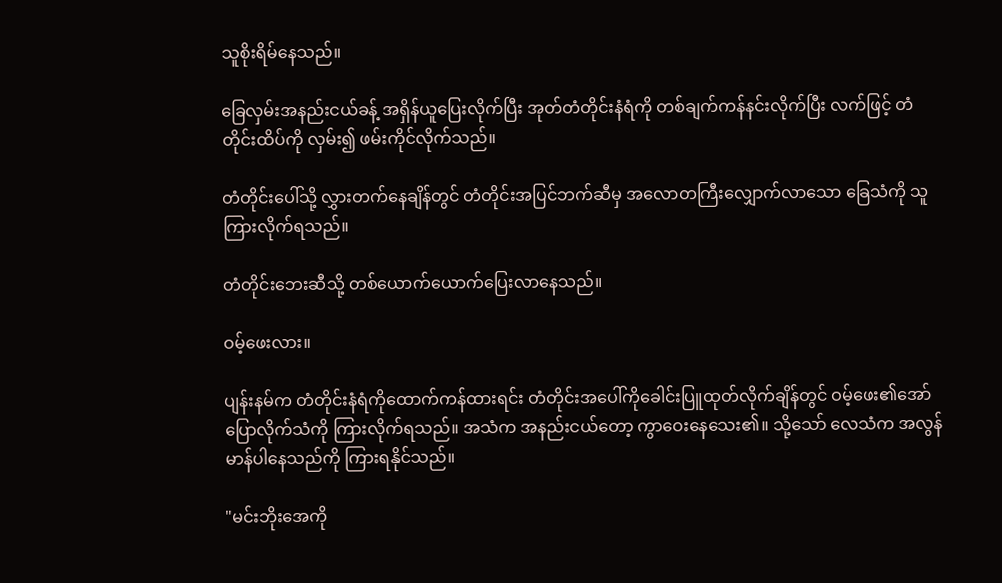သူစိုးရိမ်နေသည်။

ခြေလှမ်းအနည်းငယ်ခန့် အရှိန်ယူပြေးလိုက်ပြီး အုတ်တံတိုင်းနံရံကို တစ်ချက်ကန်နင်းလိုက်ပြီး လက်ဖြင့် တံတိုင်းထိပ်ကို လှမ်း၍ ဖမ်းကိုင်လိုက်သည်။

တံတိုင်းပေါ်သို့ လွှားတက်နေချိန်တွင် တံတိုင်းအပြင်ဘက်ဆီမှ အလောတကြီးလျှောက်လာသော ခြေသံကို သူကြားလိုက်ရသည်။

တံတိုင်းဘေးဆီသို့ တစ်ယောက်ယောက်ပြေးလာနေသည်။

ဝမ့်ဖေးလား။

ပျန်းနမ်က တံတိုင်းနံရံကိုထောက်ကန်ထားရင်း တံတိုင်းအပေါ်ကိုခေါင်းပြူထုတ်လိုက်ချိန်တွင် ဝမ့်ဖေး၏အော်ပြောလိုက်သံကို ကြားလိုက်ရသည်။ အသံက အနည်းငယ်တော့ ကွာဝေးနေသေး၏။ သို့သော် လေသံက အလွန်မာန်ပါနေသည်ကို ကြားရနိုင်သည်။

"မင်းဘိုးအေကို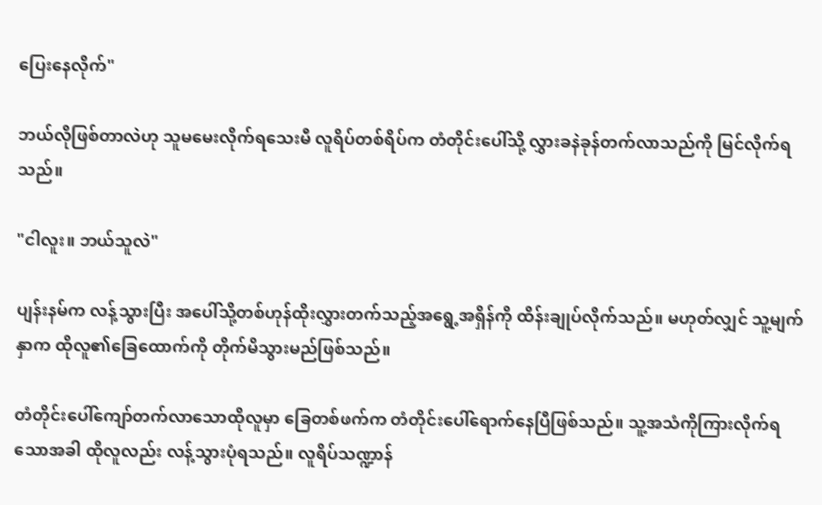ပြေးနေလိုက်"

ဘယ်လိုဖြစ်တာလဲဟု သူမမေးလိုက်ရသေးမီ လူရိပ်တစ်ရိပ်က တံတိုင်းပေါ်သို့ လွှားခနဲခုန်တက်လာသည်ကို မြင်လိုက်ရသည်။

"ငါလူး။ ဘယ်သူလဲ"

ပျန်းနမ်က လန့်သွားပြီး အပေါ်သို့တစ်ဟုန်ထိုးလွှားတက်သည့်အရွေ့အရှိန်ကို ထိန်းချုပ်လိုက်သည်။ မဟုတ်လျှင် သူ့မျက်နှာက ထိုလူ၏ခြေထောက်ကို တိုက်မိသွားမည်ဖြစ်သည်။

တံတိုင်းပေါ်ကျော်တက်လာသောထိုလူမှာ ခြေတစ်ဖက်က တံတိုင်းပေါ်ရောက်နေပြီဖြစ်သည်။ သူ့အသံကိုကြားလိုက်ရသောအခါ ထိုလူလည်း လန့်သွားပုံရသည်။ လူရိပ်သဏ္ဍာန်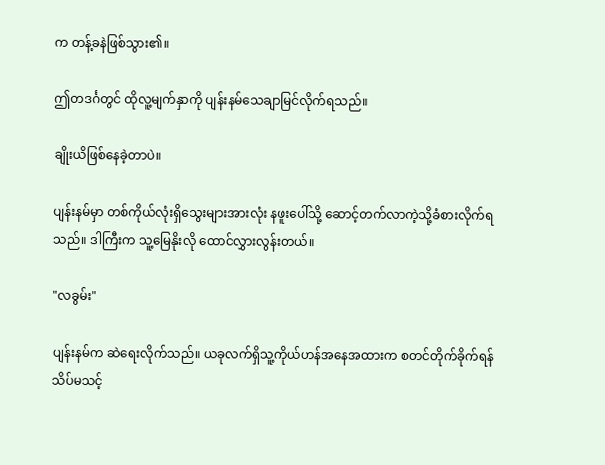က တန့်ခနဲဖြစ်သွား၏။

ဤတဒင်္ဂတွင် ထိုလူ့မျက်နှာကို ပျန်းနမ်သေချာမြင်လိုက်ရသည်။

ချိုးယိဖြစ်နေခဲ့တာပဲ။

ပျန်းနမ်မှာ တစ်ကိုယ်လုံးရှိသွေးများအားလုံး နဖူးပေါ်သို့ ဆောင့်တက်လာကဲ့သို့ခံစားလိုက်ရသည်။ ဒါကြီးက သူ့မြေနိုးလို ထောင်လွှားလွန်းတယ်။

"လခွမ်း"

ပျန်းနမ်က ဆဲရေးလိုက်သည်။ ယခုလက်ရှိသူ့ကိုယ်ဟန်အနေအထားက စတင်တိုက်ခိုက်ရန် သိပ်မသင့်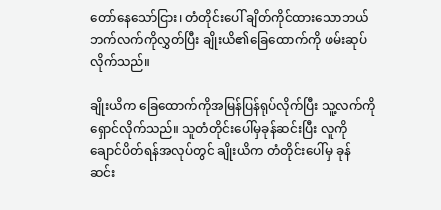တော်နေသော်ငြား၊ တံတိုင်းပေါ် ချိတ်ကိုင်ထားသောဘယ်ဘက်လက်ကိုလွှတ်ပြီး ချိုးယိ၏ခြေထောက်ကို ဖမ်းဆုပ်လိုက်သည်။

ချိုးယိက ခြေထောက်ကိုအမြန်ပြန်ရုပ်လိုက်ပြီး သူ့လက်ကို ရှောင်လိုက်သည်။ သူတံတိုင်းပေါ်မှခုန်ဆင်းပြီး လူကိုချောင်ပိတ်ရန်အလုပ်တွင် ချိုးယိက တံတိုင်းပေါ်မှ ခုန်ဆင်း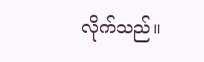လိုက်သည်။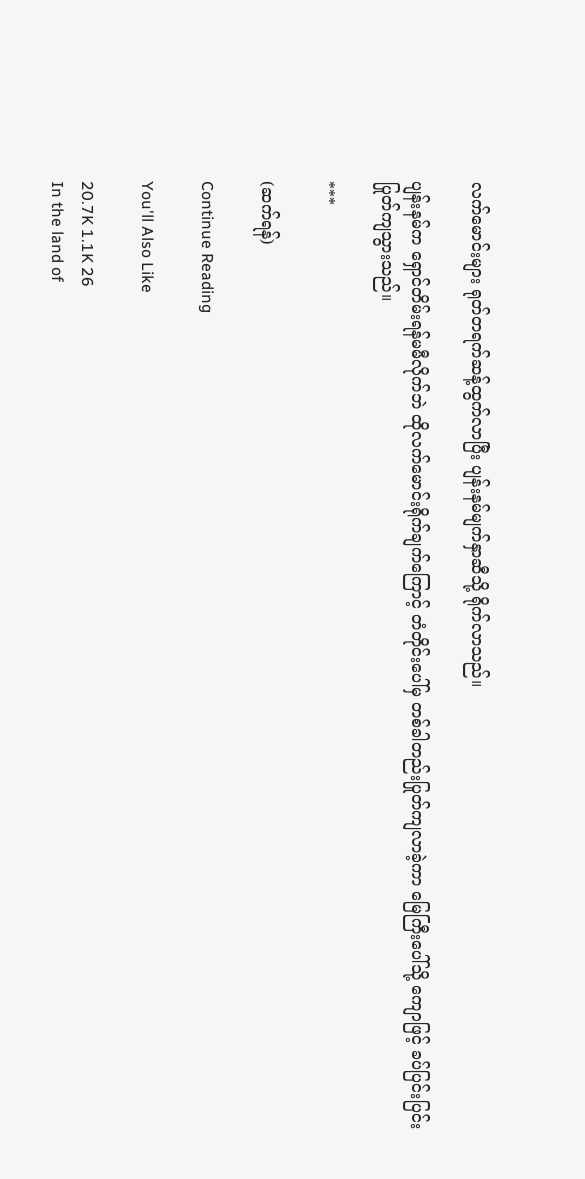လက်မောင်းများ ရုတ်တရက်ဆန့်ထွက်လာပြီး ပျန်းနမ်မျက်နှာဆီသို့ ရိုက်လာသည်။

ပျန်းနမ်က ရှောင်တိမ်းရန်မမီလိုက်ဘဲ ထိုလက်မောင်းရိုက်ချက်ကြောင့် တံတိုင်းပေါ်မှ တစ်ခါတည်းပြုတ်ကျလာခဲ့ကာ မြေကြီးပေါ်သို့ ကျောဖြင့် ခပ်ပြင်းပြင်းပြုတ်ကျသွားသည်။

***

(ဆက်ရန်)

Continue Reading

You'll Also Like

20.7K 1.1K 26
In the land of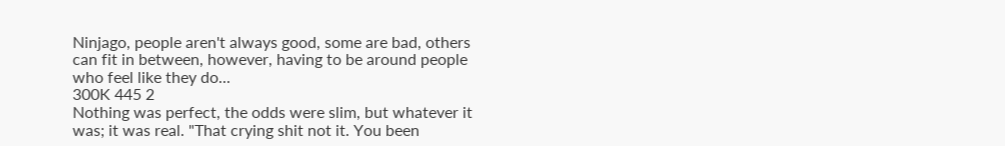Ninjago, people aren't always good, some are bad, others can fit in between, however, having to be around people who feel like they do...
300K 445 2
Nothing was perfect, the odds were slim, but whatever it was; it was real. "That crying shit not it. You been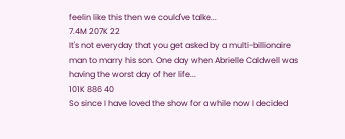feelin like this then we could've talke...
7.4M 207K 22
It's not everyday that you get asked by a multi-billionaire man to marry his son. One day when Abrielle Caldwell was having the worst day of her life...
101K 886 40
So since I have loved the show for a while now I decided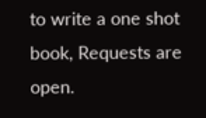to write a one shot book, Requests are open.